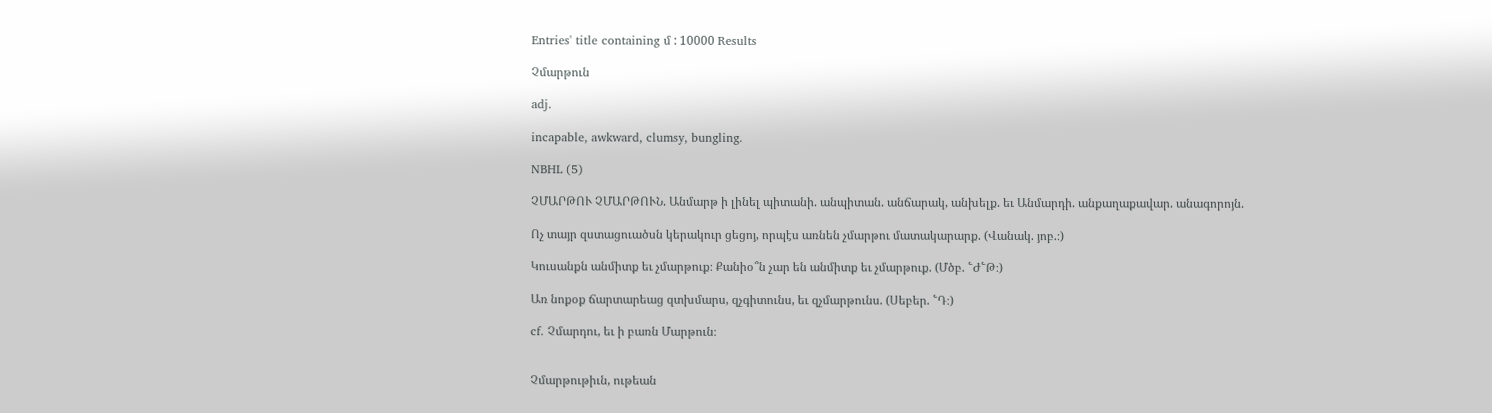Entries' title containing մ : 10000 Results

Չմարթուն

adj.

incapable, awkward, clumsy, bungling.

NBHL (5)

ՉՄԱՐԹՈՒ ՉՄԱՐԹՈՒՆ. Անմարթ ի լինել պիտանի. անպիտան. անճարակ, անխելք. եւ Անմարդի. անքաղաքավար. անագորոյն.

Ոչ տայր զստացուածսն կերակուր ցեցոյ, որպէս առնեն չմարթու մատակարարք. (Վանակ. յոբ.։)

Կուսանքն անմիտք եւ չմարթուք։ Քանիօ՞ն չար են անմիտք եւ չմարթուք. (Մծբ. ՟Ժ՟Թ։)

Առ նոքօք ճարտարեաց զտխմարս, զչգիտունս, եւ զչմարթունս. (Սեբեր. ՟Դ։)

cf. Չմարդու, եւ ի բառն Մարթուն։


Չմարթութիւն, ութեան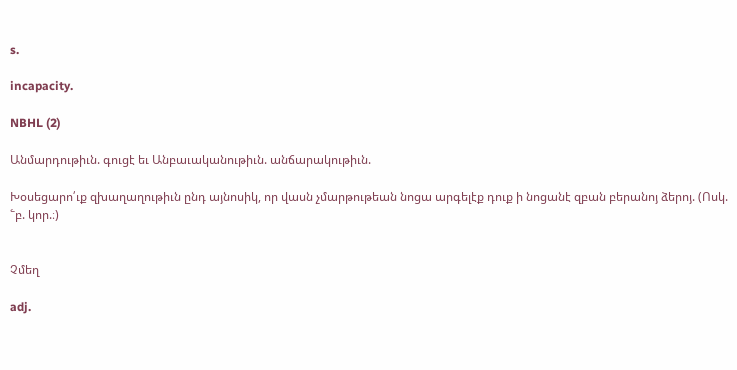s.

incapacity.

NBHL (2)

Անմարդութիւն. գուցէ եւ Անբաւականութիւն. անճարակութիւն.

Խօսեցարո՛ւք զխաղաղութիւն ընդ այնոսիկ, որ վասն չմարթութեան նոցա արգելէք դուք ի նոցանէ զբան բերանոյ ձերոյ. (Ոսկ. ՟բ. կոր.։)


Չմեղ

adj.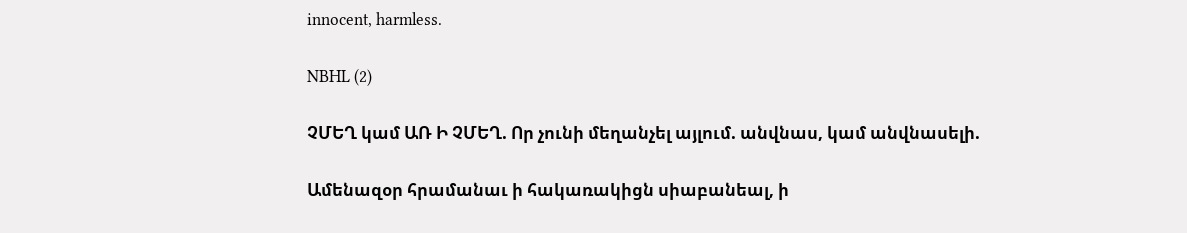innocent, harmless.

NBHL (2)

ՉՄԵՂ կամ ԱՌ Ի ՉՄԵՂ. Որ չունի մեղանչել այլում. անվնաս, կամ անվնասելի.

Ամենազօր հրամանաւ ի հակառակիցն սիաբանեալ, ի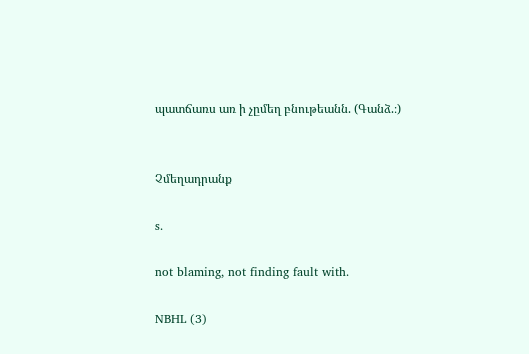պատճառս առ ի չըմեղ բնութեանն. (Գանձ.։)


Չմեղադրանք

s.

not blaming, not finding fault with.

NBHL (3)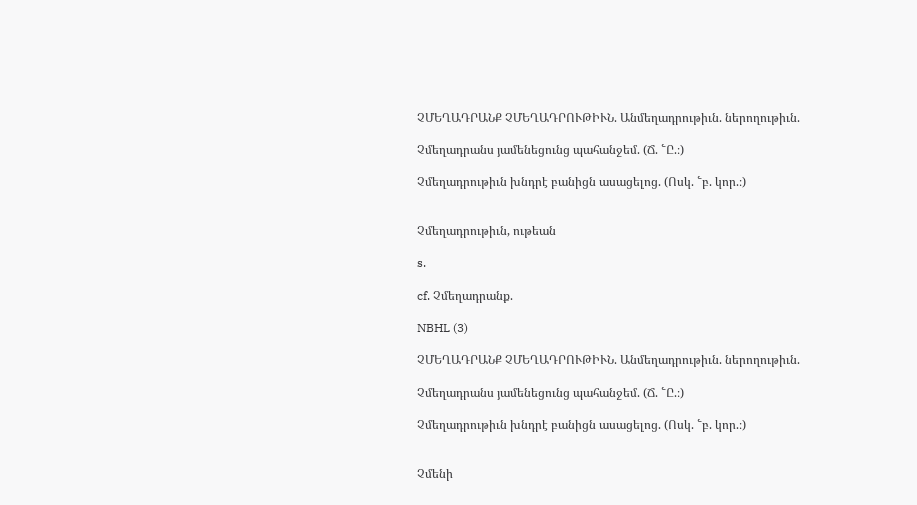ՉՄԵՂԱԴՐԱՆՔ ՉՄԵՂԱԴՐՈՒԹԻՒՆ. Անմեղադրութիւն. ներողութիւն.

Չմեղադրանս յամենեցունց պահանջեմ. (Ճ. ՟Ը.։)

Չմեղադրութիւն խնդրէ բանիցն ասացելոց. (Ոսկ. ՟բ. կոր.։)


Չմեղադրութիւն, ութեան

s.

cf. Չմեղադրանք.

NBHL (3)

ՉՄԵՂԱԴՐԱՆՔ ՉՄԵՂԱԴՐՈՒԹԻՒՆ. Անմեղադրութիւն. ներողութիւն.

Չմեղադրանս յամենեցունց պահանջեմ. (Ճ. ՟Ը.։)

Չմեղադրութիւն խնդրէ բանիցն ասացելոց. (Ոսկ. ՟բ. կոր.։)


Չմենի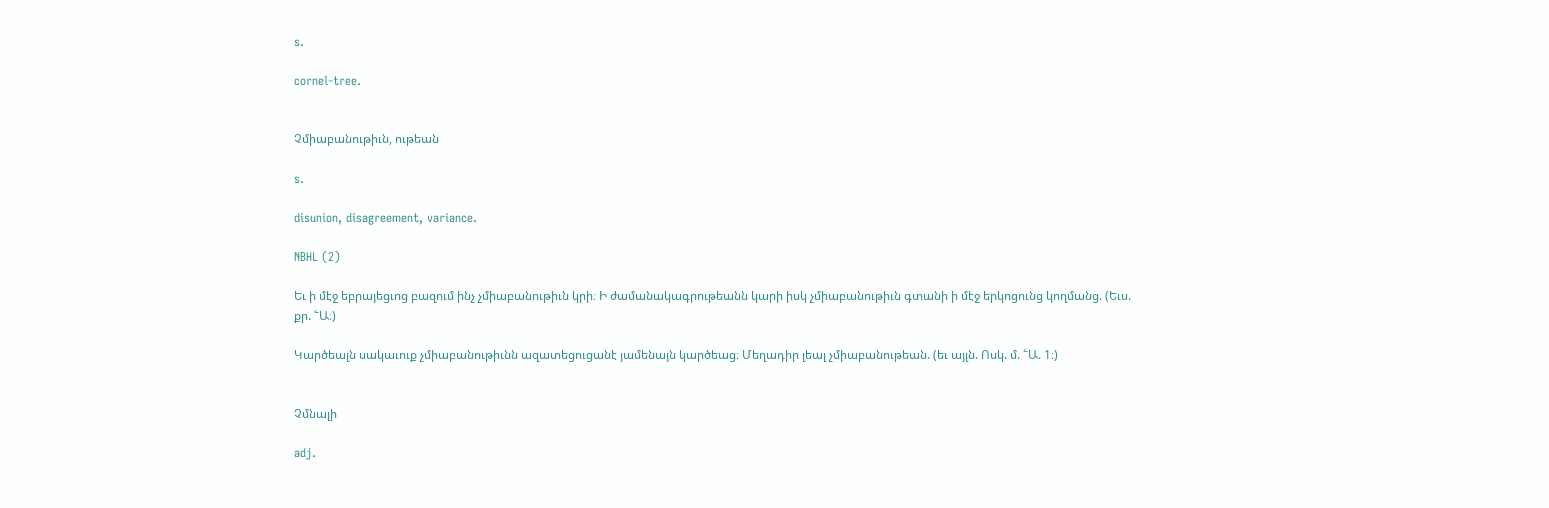s.

cornel-tree.


Չմիաբանութիւն, ութեան

s.

disunion, disagreement, variance.

NBHL (2)

Եւ ի մէջ եբրայեցւոց բազում ինչ չմիաբանութիւն կրի։ Ի ժամանակագրութեանն կարի իսկ չմիաբանութիւն գտանի ի մէջ երկոցունց կողմանց. (Եւս. քր. ՟Ա։)

Կարծեալն սակաւուք չմիաբանութիւնն ազատեցուցանէ յամենայն կարծեաց։ Մեղադիր լեալ չմիաբանութեան. (եւ այլն. Ոսկ. մ. ՟Ա. 1։)


Չմնալի

adj.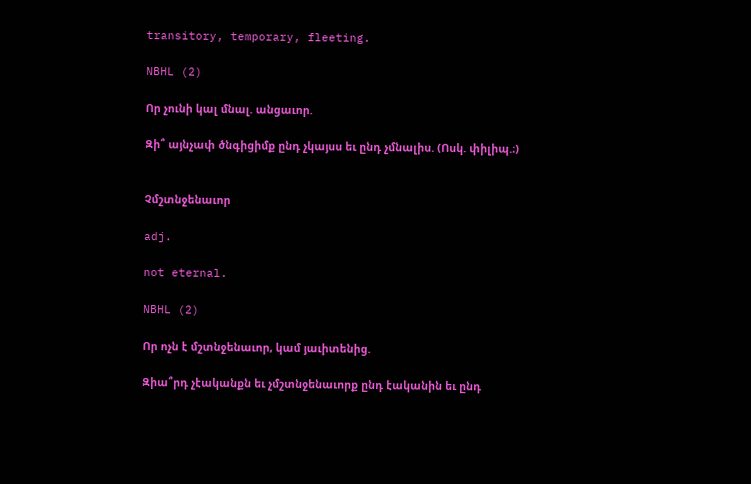transitory, temporary, fleeting.

NBHL (2)

Որ չունի կալ մնալ. անցաւոր.

Զի՞ այնչափ ծնգիցիմք ընդ չկայսս եւ ընդ չմնալիս. (Ոսկ. փիլիպ.։)


Չմշտնջենաւոր

adj.

not eternal.

NBHL (2)

Որ ոչն է մշտնջենաւոր, կամ յաւիտենից.

Զիա՞րդ չէականքն եւ չմշտնջենաւորք ընդ էականին եւ ընդ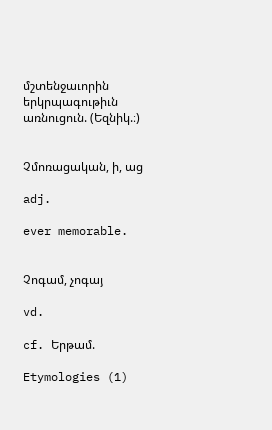մշտենջաւորին երկրպագութիւն առնուցուն. (Եզնիկ.։)


Չմոռացական, ի, աց

adj.

ever memorable.


Չոգամ, չոգայ

vd.

cf. Երթամ.

Etymologies (1)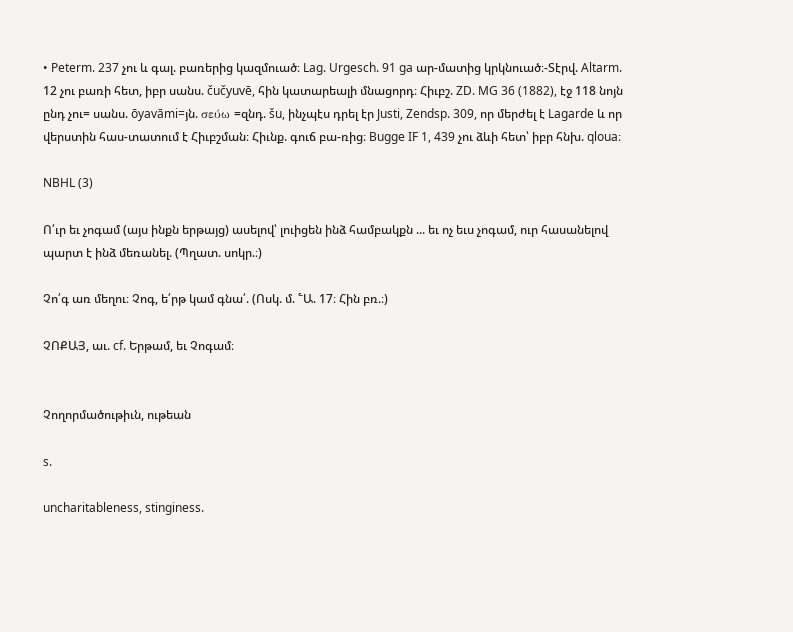• Peterm. 237 չու և գալ. բառերից կազմուած։ Lag. Urgesch. 91 ga ար-մատից կրկնուած։-Տէրվ. Altarm. 12 չու բառի հետ, իբր սանս. čučyuvē, հին կատարեալի մնացորդ։ Հիւբշ. ZD. MG 36 (1882), էջ 118 նոյն ընդ չու= սանս. ōyavāmi=յն. σεύω =զնդ. šu, ինչպէս դրել էր Justi, Zendsp. 309, որ մերժել է Lagarde և որ վերստին հաս-տատում է Հիւբշման։ Հիւնք. գուճ բա-ռից։ Bugge IF 1, 439 չու ձևի հետ՝ իբր հնխ. qloua։

NBHL (3)

Ո՛ւր եւ չոգամ (այս ինքն երթայց) ասելով՝ լուիցեն ինձ համբակքն ... եւ ոչ եւս չոգամ, ուր հասանելով պարտ է ինձ մեռանել. (Պղատ. սոկր.։)

Չո՛գ առ մեղու։ Չոգ, ե՛րթ կամ գնա՛. (Ոսկ. մ. ՟Ա. 17։ Հին բռ.։)

ՉՈՔԱՅ, աւ. cf. Երթամ, եւ Չոգամ։


Չողորմածութիւն, ութեան

s.

uncharitableness, stinginess.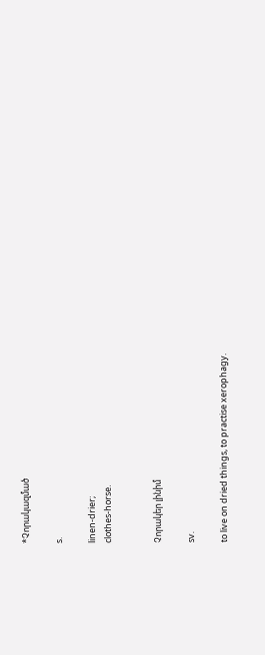*Չորակազմած

s.

linen-drier;
clothes-horse.


Չորակեր լինիմ

sv.

to live on dried things, to practise xerophagy.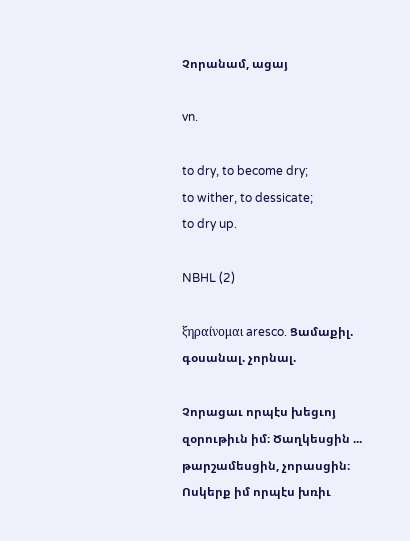Չորանամ, ացայ

vn.

to dry, to become dry;
to wither, to dessicate;
to dry up.

NBHL (2)

ξηραίνομαι aresco. Ցամաքիլ. գօսանալ. չորնալ.

Չորացաւ որպէս խեցւոյ զօրութիւն իմ։ Ծաղկեսցին ... թարշամեսցին, չորասցին։ Ոսկերք իմ որպէս խռիւ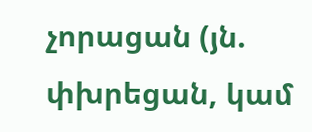չորացան (յն. փխրեցան, կամ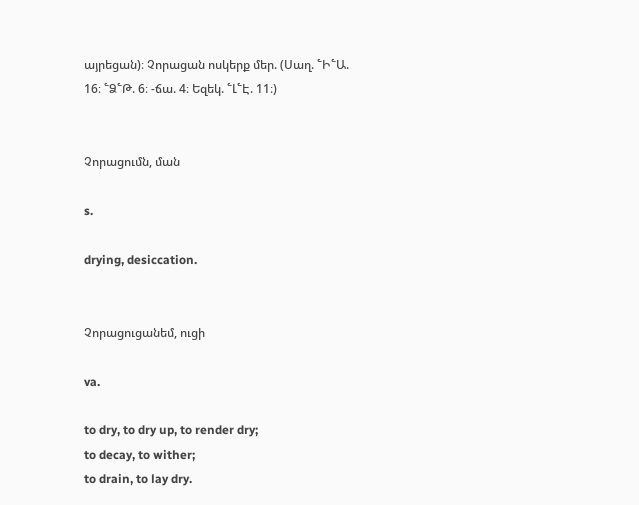այրեցան)։ Չորացան ոսկերք մեր. (Սաղ. ՟Ի՟Ա. 16։ ՟Ձ՟Թ. 6։ -ճա. 4։ Եզեկ. ՟Լ՟Է. 11։)


Չորացումն, ման

s.

drying, desiccation.


Չորացուցանեմ, ուցի

va.

to dry, to dry up, to render dry;
to decay, to wither;
to drain, to lay dry.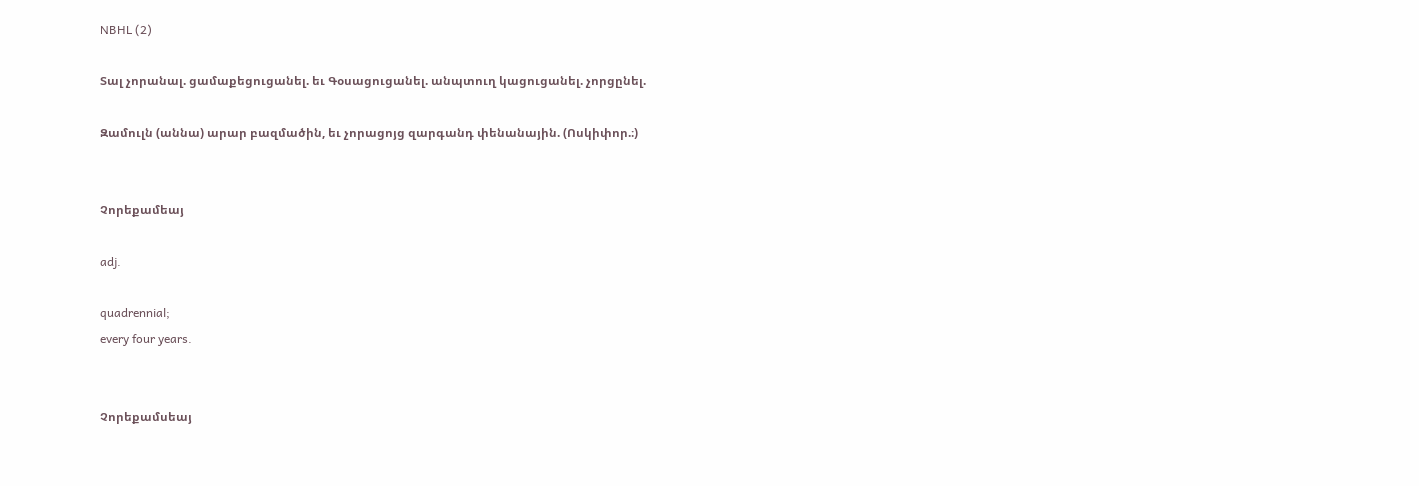NBHL (2)

Տալ չորանալ. ցամաքեցուցանել. եւ Գօսացուցանել. անպտուղ կացուցանել. չորցընել.

Զամուլն (աննա) արար բազմածին, եւ չորացոյց զարգանդ փենանային. (Ոսկիփոր.։)


Չորեքամեայ

adj.

quadrennial;
every four years.


Չորեքամսեայ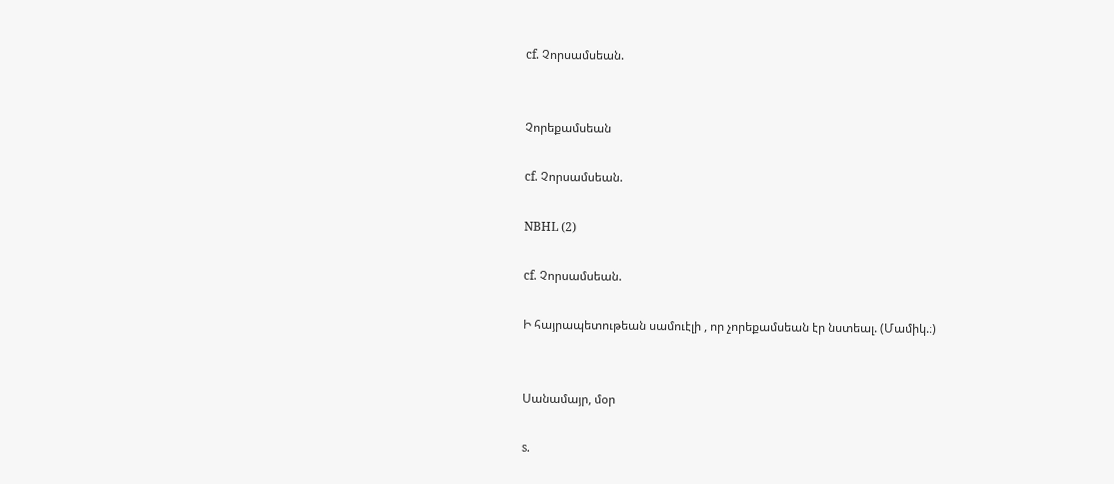cf. Չորսամսեան.


Չորեքամսեան

cf. Չորսամսեան.

NBHL (2)

cf. Չորսամսեան.

Ի հայրապետութեան սամուէլի , որ չորեքամսեան էր նստեալ. (Մամիկ.։)


Սանամայր, մօր

s.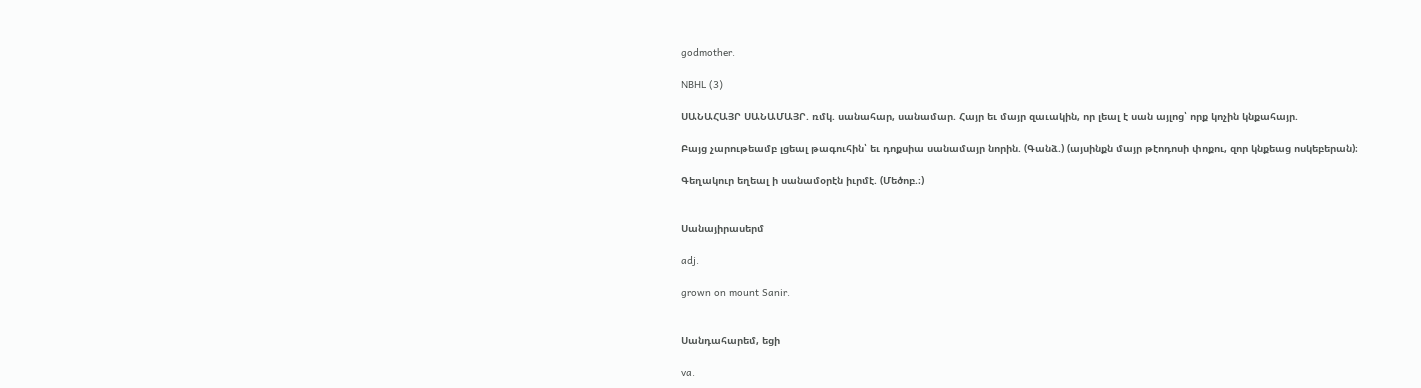godmother.

NBHL (3)

ՍԱՆԱՀԱՅՐ ՍԱՆԱՄԱՅՐ. ռմկ. սանահար, սանամար. Հայր եւ մայր զաւակին, որ լեալ է սան այլոց՝ որք կոչին կնքահայր.

Բայց չարութեամբ լցեալ թագուհին՝ եւ դոքսիա սանամայր նորին. (Գանձ.) (այսինքն մայր թէոդոսի փոքու, զոր կնքեաց ոսկեբերան)։

Գեղակուր եղեալ ի սանամօրէն իւրմէ. (Մեծոբ.։)


Սանայիրասերմ

adj.

grown on mount Sanir.


Սանդահարեմ, եցի

va.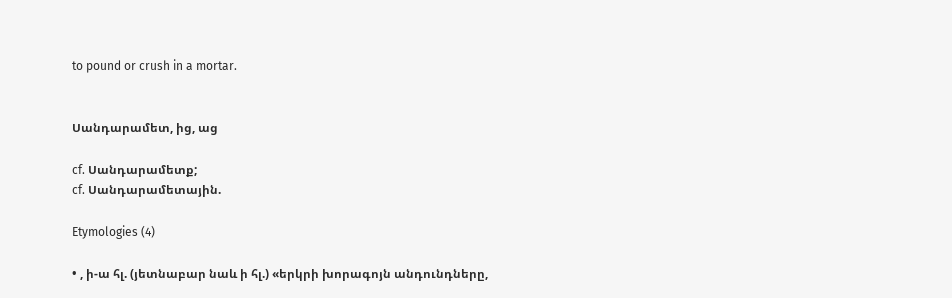to pound or crush in a mortar.


Սանդարամետ, ից, աց

cf. Սանդարամետք;
cf. Սանդարամետային.

Etymologies (4)

• , ի-ա հլ. (յետնաբար նաև ի հլ.) «երկրի խորագոյն անդունդները,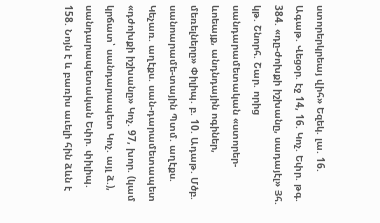ստորերկրեայ վիհ» Եզեկ. լա. 16. Ագաթ. Վեցօր. էջ 14, 16. Կոչ. Եփր. թգ. 384. «դը-ժոխքի իշխանը, սադայէլ» Յհ. կթ. Շնորհ. Շար. որից սանդարամետական «ստորեր-ևոեայք, անդնդային ոգիներ, մեռելները» Փիլիպ. բ. 10. Ադաթ. Մծբ. սանոարամե-տային Պտմ. աղէքս. Կեչառ. աղէքս. սան-դարամետապետ «դժոխքի իշխանը» Կոչ. 97, խոր. (կամ կրճատ՝ սանդարապետ Կոչ. այլ ձ.), սանդարապետական Եփր. փիլիպ. 158. Նոյն է և բառիս աւելի հին ձևն է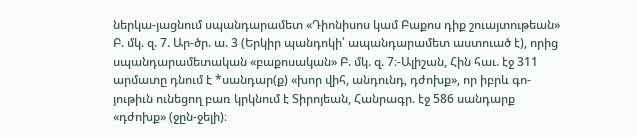ներկա-յացնում սպանդարամետ «Դիոնիսոս կամ Բաքոս դիք շուայտութեան» Բ. մկ. զ. 7. Ար-ծր. ա. 3 (Երկիր պանդոկի՝ ապանդարամետ աստուած է), որից սպանդարամետական «բաքոսական» Բ. մկ. զ. 7։-Ալիշան, Հին հաւ. էջ 311 արմատը դնում է *սանդար(ք) «խոր վիհ, անդունդ, դժոխք», որ իբրև գո-յութիւն ունեցող բառ կրկնում է Տիրոյեան, Հանրագր. էջ 586 սանդարք «դժոխք» (ջըն-ջելի)։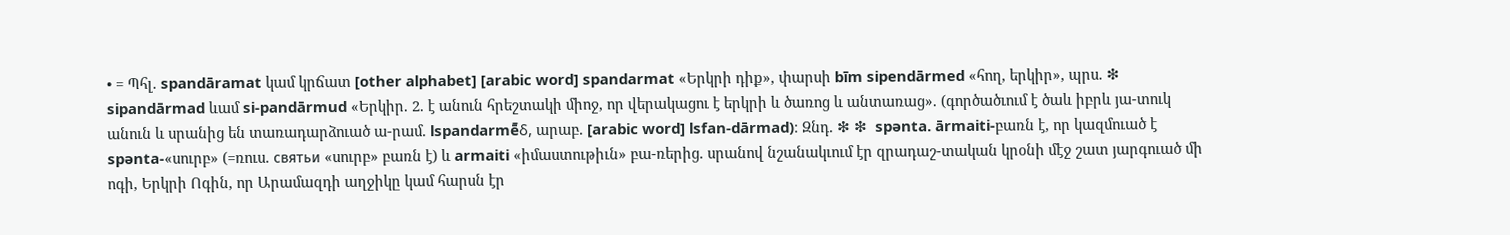• = Պհլ. spandāramat կամ կրճատ [other alphabet] [arabic word] spandarmat «Երկրի դիք», փարսի bīm sipendārmed «հող, երկիր», պրս. ❇ sipandārmad ևամ si-pandārmud «Երկիր. 2. է անուն հրեշտակի միոջ, որ վերակացու է երկրի և ծառոց և անտառաց». (գործածւում է ծաև իբրև յա-տուկ անուն և սրանից են տառադարձուած ա-րամ. lspandarmē̄δ, արաբ. [arabic word] lsfan-dārmad)։ Զնդ. ❇ ❇  spənta. ārmaiti-բառն է, որ կազմուած է spənta-«սուրբ» (=ռուս. cвятьи «սուրբ» բառն է) և armaiti «իմաստութիւն» բա-ռերից. սրանով նշանակւում էր զրադաշ-տական կրօնի մէջ շատ յարգուած մի ոգի, Երկրի Ոգին, որ Արամազդի աղջիկը կամ հարսն էր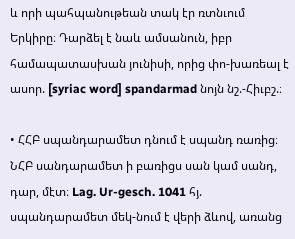և որի պահպանութեան տակ էր ռտնւում Երկիրը։ Դարձել է նաև ամսանուն, իբր համապատասխան յունիսի, որից փո-խառեալ է ասոր. [syriac word] spandarmad նոյն նշ.-Հիւբշ.։

• ՀՀԲ սպանդարամետ դնում է սպանդ ռառից։ ՆՀԲ սանդարամետ ի բառիցս սան կամ սանդ, դար, մէտ։ Lag. Ur-gesch. 1041 հյ. սպանդարամետ մեկ-նում է վերի ձևով, առանց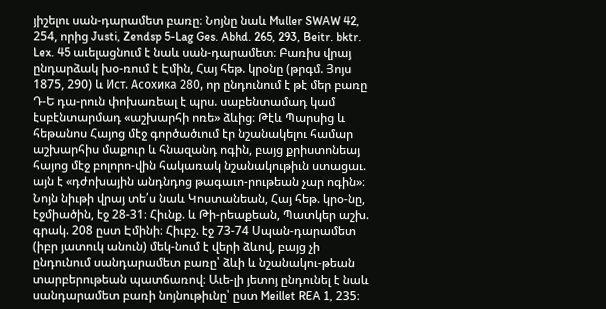յիշելու սան-դարամետ բառը։ Նոյնը նաև Muller SWAW 42, 254, որից Justi, Zendsp 5-Lag Ges. Abhd. 265, 293, Beitr. bktr. Lex. 45 աւելացնում է նաև սան-դարամետ։ Բառիս վրայ ընդարձակ խօ-ռում է Էմին, Հայ հեթ. կրօնը (թրգմ. Յոյս 1875, 290) և Ист. Aсохика 280, որ ընդունում է թէ մեր բառը Դ-Ե դա-րուն փոխառեալ է պրս. սաբենտամադ կամ էսբէնտարմադ «աշխարհի ոռե» ձևից։ Թէև Պարսից և հեթանոս Հայոց մէջ գործածւում էր նշանակելու համար աշխարհիս մաքուր և հնազանդ ոգին, բայց քրիստոնեայ հայոց մէջ բոլորո-վին հակառակ նշանակութիւն ստացաւ. այն է «դժոխային անդնդոց թագաւո-րութեան չար ոգին»։ Նոյն նիւթի վրայ տե՛ս նաև Կոստանեան, Հայ հեթ. կրօ-նը, էջմիածին, էջ 28-31։ Հիւնք. և Թի-րեաքեան, Պատկեր աշխ. գրակ. 208 ըստ Էմինի։ Հիւբշ. էջ 73-74 Սպան-դարամետ (իբր յատուկ անուն) մեկ-նում է վերի ձևով, բայց չի ընդունում սանդարամետ բառը՝ ձևի և նշանակու-թեան տարբերութեան պատճառով։ Աւե-լի յետոյ ընդունել է նաև սանդարամետ բառի նոյնութիւնը՝ ըստ Meillet REA 1, 235։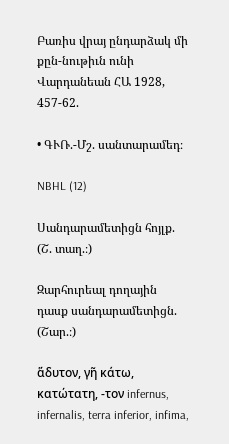Բառիս վրայ ընդարձակ մի քըն-նութիւն ունի Վարդանեան ՀԱ 1928, 457-62.

• ԳՒՌ.-Մշ. սանտարամեդ։

NBHL (12)

Սանդարամետիցն հոյլք. (Շ. տաղ.։)

Զարհուրեալ դողային դասք սանդարամետիցն. (Շար.։)

ἅδυτον, γῆ κάτω, κατώτατη, -τον infernus, infernalis, terra inferior, infima,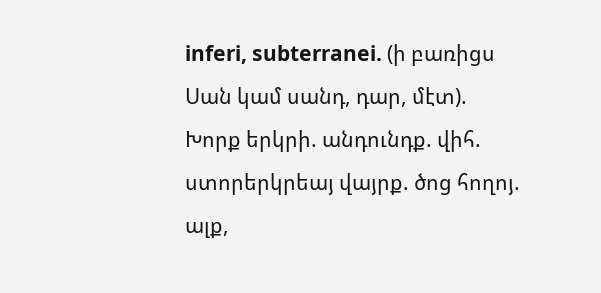inferi, subterranei. (ի բառիցս Սան կամ սանդ, դար, մէտ). Խորք երկրի. անդունդք. վիհ. ստորերկրեայ վայրք. ծոց հողոյ. ալք,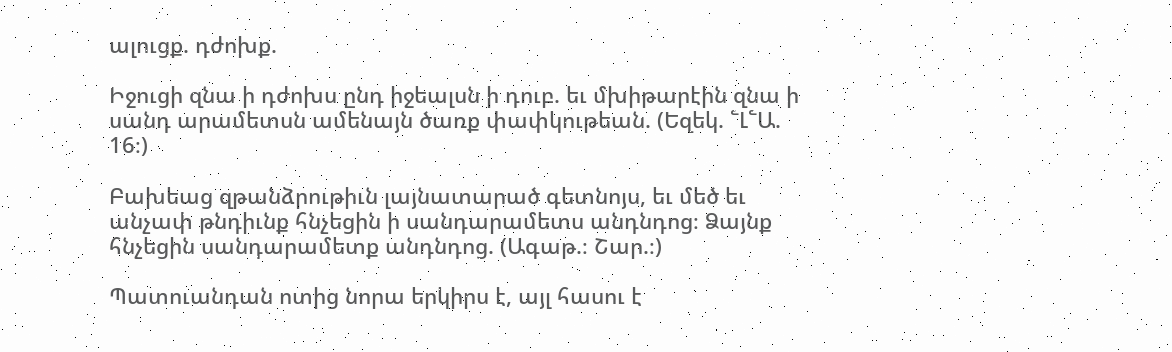ալուցք. դժոխք.

Իջուցի զնա ի դժոխս ընդ իջեալսն ի դուբ. եւ մխիթարէին զնա ի սանդ արամետսն ամենայն ծառք փափկութեան. (Եզեկ. ՟Լ՟Ա. 16։)

Բախեաց զթանձրութիւն լայնատարած գետնոյս, եւ մեծ եւ անչափ թնդիւնք հնչեցին ի սանդարամետս անդնդոց։ Ձայնք հնչեցին սանդարամետք անդնդոց. (Ագաթ.։ Շար.։)

Պատուանդան ոտից նորա երկիրս է, այլ հասու է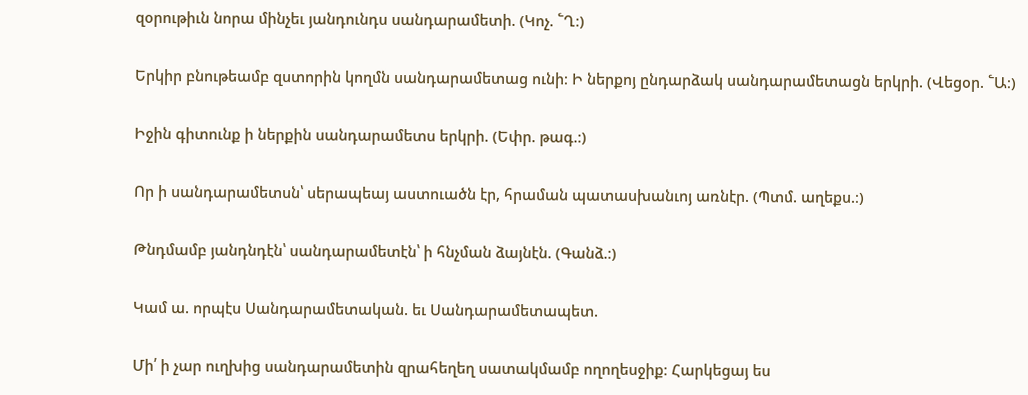զօրութիւն նորա մինչեւ յանդունդս սանդարամետի. (Կոչ. ՟Ղ։)

Երկիր բնութեամբ զստորին կողմն սանդարամետաց ունի։ Ի ներքոյ ընդարձակ սանդարամետացն երկրի. (Վեցօր. ՟Ա։)

Իջին գիտունք ի ներքին սանդարամետս երկրի. (Եփր. թագ.։)

Որ ի սանդարամետսն՝ սերապեայ աստուածն էր, հրաման պատասխանւոյ առնէր. (Պտմ. աղեքս.։)

Թնդմամբ յանդնդէն՝ սանդարամետէն՝ ի հնչման ձայնէն. (Գանձ.։)

Կամ ա. որպէս Սանդարամետական. եւ Սանդարամետապետ.

Մի՛ ի չար ուղխից սանդարամետին զրահեղեղ սատակմամբ ողողեսջիք։ Հարկեցայ ես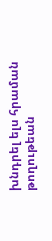խնդրել ելս հրաման թողութեան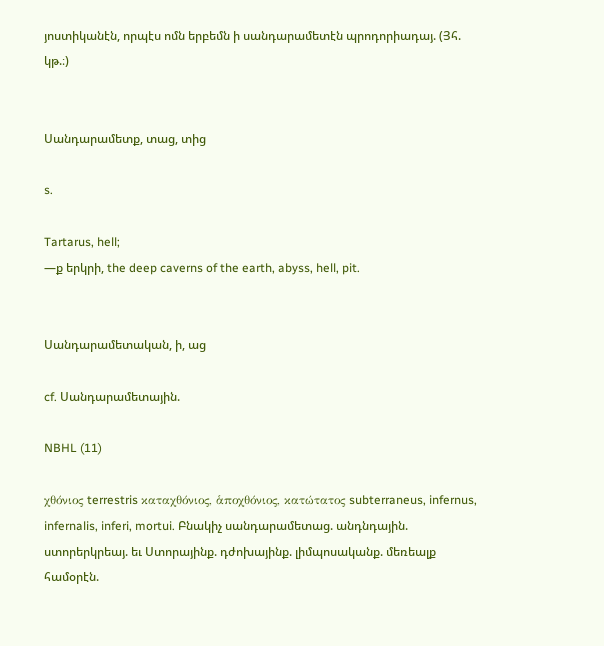յոստիկանէն, որպէս ոմն երբեմն ի սանդարամետէն պրոդորիադայ. (Յհ. կթ.։)


Սանդարամետք, տաց, տից

s.

Tartarus, hell;
—ք երկրի, the deep caverns of the earth, abyss, hell, pit.


Սանդարամետական, ի, աց

cf. Սանդարամետային.

NBHL (11)

χθόνιος terrestris καταχθόνιος, ἁποχθόνιος, κατώτατος subterraneus, infernus, infernalis, inferi, mortui. Բնակիչ սանդարամետաց. անդնդային. ստորերկրեայ. եւ Ստորայինք. դժոխայինք. լիմպոսականք. մեռեալք համօրէն.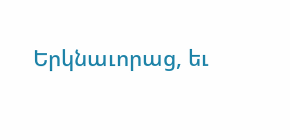Երկնաւորաց, եւ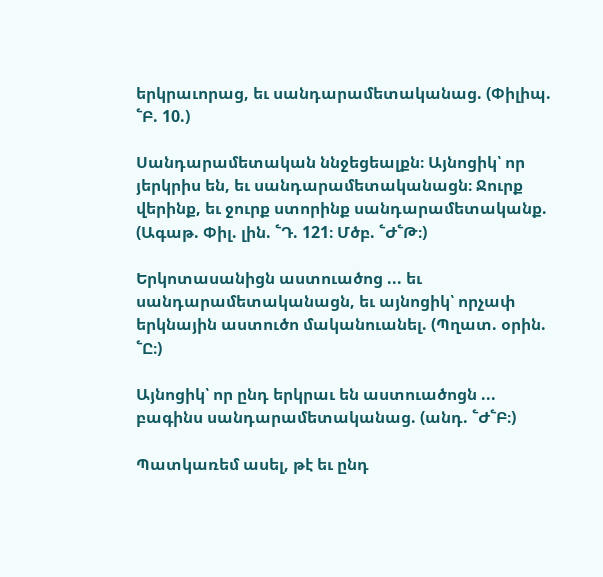երկրաւորաց, եւ սանդարամետականաց. (Փիլիպ. ՟Բ. 10.)

Սանդարամետական ննջեցեալքն։ Այնոցիկ՝ որ յերկրիս են, եւ սանդարամետականացն։ Ջուրք վերինք, եւ ջուրք ստորինք սանդարամետականք. (Ագաթ. Փիլ. լին. ՟Դ. 121։ Մծբ. ՟Ժ՟Թ։)

Երկոտասանիցն աստուածոց ... եւ սանդարամետականացն, եւ այնոցիկ՝ որչափ երկնային աստուծո մականուանել. (Պղատ. օրին. ՟Ը։)

Այնոցիկ՝ որ ընդ երկրաւ են աստուածոցն ... բագինս սանդարամետականաց. (անդ. ՟Ժ՟Բ։)

Պատկառեմ ասել, թէ եւ ընդ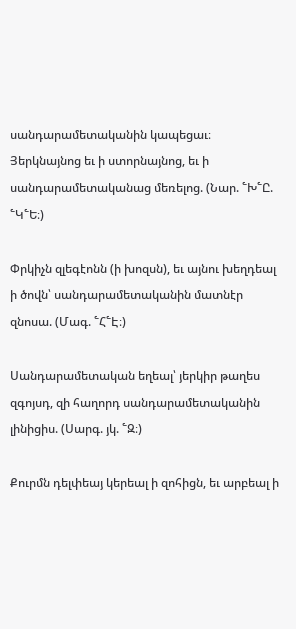սանդարամետականին կապեցաւ։ Յերկնայնոց եւ ի ստորնայնոց, եւ ի սանդարամետականաց մեռելոց. (Նար. ՟Խ՟Ը. ՟Կ՟Ե։)

Փրկիչն զլեգէոնն (ի խոզսն), եւ այնու խեղդեալ ի ծովն՝ սանդարամետականին մատնէր զնոսա. (Մագ. ՟Հ՟Է։)

Սանդարամետական եղեալ՝ յերկիր թաղես զգոյսդ, զի հաղորդ սանդարամետականին լինիցիս. (Սարգ. յկ. ՟Զ։)

Քուրմն դելփեայ կերեալ ի զոհիցն, եւ արբեալ ի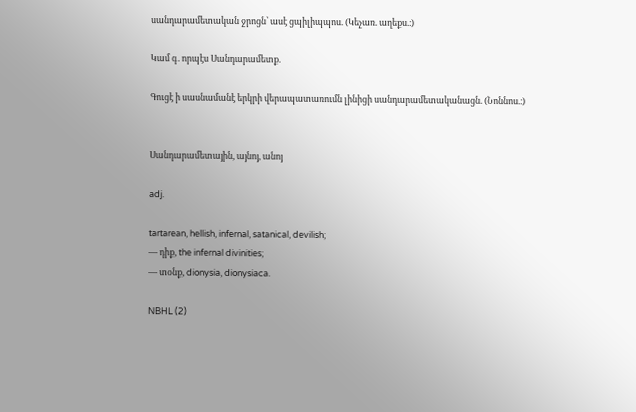սանդարամետական ջրոցն՝ ասէ ցպիլիպպոս. (Կեչառ. աղեքս.։)

Կամ գ. որպէս Սանդարամետք.

Գուցէ ի սասնամանէ երկրի վերապատառումն լինիցի սանդարամետականացն. (Նոննոս.։)


Սանդարամետային, այնոյ, անոյ

adj.

tartarean, hellish, infernal, satanical, devilish;
— դիք, the infernal divinities;
— տօնք, dionysia, dionysiaca.

NBHL (2)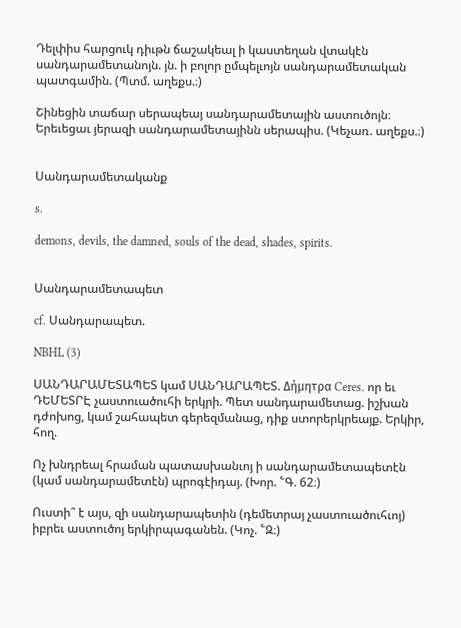Դելփիս հարցուկ դիւթն ճաշակեալ ի կաստեղան վտակէն սանդարամետանոյն. յն. ի բոլոր ըմպելւոյն սանդարամետական պատգամին. (Պտմ. աղեքս.։)

Շինեցին տաճար սերապեայ սանդարամետային աստուծոյն։ Երեւեցաւ յերազի սանդարամետայինն սերապիս. (Կեչառ. աղեքս.։)


Սանդարամետականք

s.

demons, devils, the damned, souls of the dead, shades, spirits.


Սանդարամետապետ

cf. Սանդարապետ.

NBHL (3)

ՍԱՆԴԱՐԱՄԵՏԱՊԵՏ կամ ՍԱՆԴԱՐԱՊԵՏ. Δήμητρα Ceres. որ եւ ԴԵՄԵՏՐԷ չաստուածուհի երկրի. Պետ սանդարամետաց. իշխան դժոխոց, կամ շահապետ գերեզմանաց, դիք ստորերկրեայք. Երկիր, հող.

Ոչ խնդրեալ հրաման պատասխանւոյ ի սանդարամետապետէն (կամ սանդարամետէն) պրոգէիդայ. (Խոր. ՟Գ. 62։)

Ուստի՞ է այս, զի սանդարապետին (դեմետրայ չաստուածուհւոյ) իբրեւ աստուծոյ երկիրպագանեն. (Կոչ. ՟Զ։)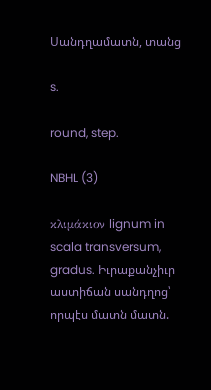Սանդղամատն, տանց

s.

round, step.

NBHL (3)

κλιμάκιον lignum in scala transversum, gradus. Իւրաքանչիւր աստիճան սանդղոց՝ որպէս մատն մատն.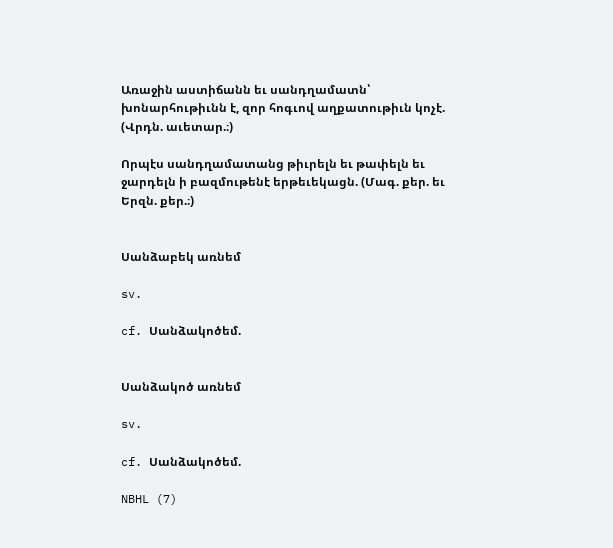Առաջին աստիճանն եւ սանդղամատն՝ խոնարհութիւնն է, զոր հոգւով աղքատութիւն կոչէ. (Վրդն. աւետար.։)

Որպէս սանդղամատանց թիւրելն եւ թափելն եւ ջարդելն ի բազմութենէ երթեւեկացն. (Մագ. քեր. եւ Երզն. քեր.։)


Սանձաբեկ առնեմ

sv.

cf. Սանձակոծեմ.


Սանձակոծ առնեմ

sv.

cf. Սանձակոծեմ.

NBHL (7)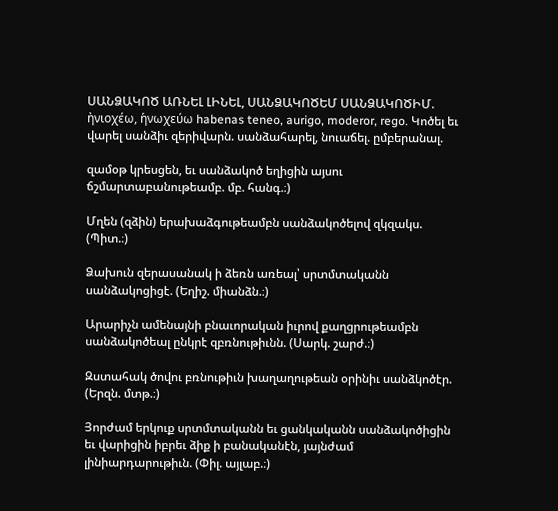ՍԱՆՁԱԿՈԾ ԱՌՆԵԼ ԼԻՆԵԼ, ՍԱՆՁԱԿՈԾԵՄ ՍԱՆՁԱԿՈԾԻՄ. ἠνιοχέω, ἡνωχεύω habenas teneo, aurigo, moderor, rego. Կոծել եւ վարել սանձիւ զերիվարն. սանձահարել, նուաճել. ըմբերանալ.

զամօթ կրեսցեն, եւ սանձակոծ եղիցին այսու ճշմարտաբանութեամբ. մբ. հանգ.։)

Մղեն (զձին) երախաձգութեամբն սանձակոծելով զկզակս. (Պիտ.։)

Ձախուն զերասանակ ի ձեռն առեալ՝ սրտմտականն սանձակոցիցէ. (Եղիշ. միանձն.։)

Արարիչն ամենայնի բնաւորական իւրով քաղցրութեամբն սանձակոծեալ ընկրէ զբռնութիւնն. (Սարկ. շարժ.։)

Զստահակ ծովու բռնութիւն խաղաղութեան օրինիւ սանձկոծէր. (Երզն. մտթ.։)

Յորժամ երկուք սրտմտականն եւ ցանկականն սանձակոծիցին եւ վարիցին իբրեւ ձիք ի բանականէն, յայնժամ լինիարդարութիւն. (Փիլ. այլաբ.։)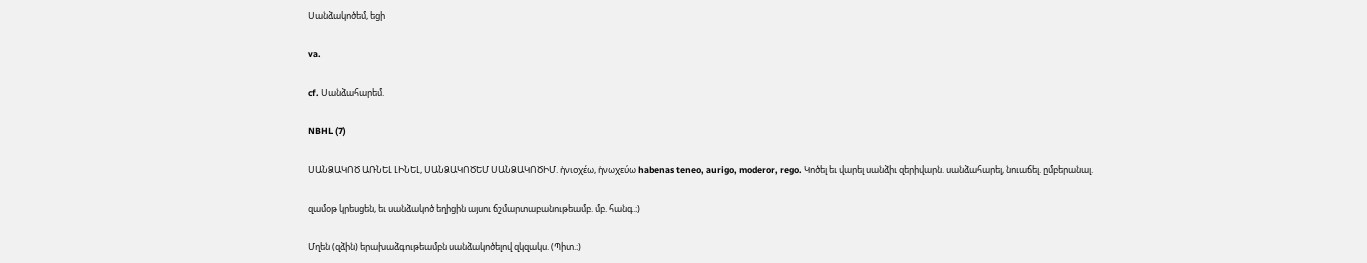Սանձակոծեմ, եցի

va.

cf. Սանձահարեմ.

NBHL (7)

ՍԱՆՁԱԿՈԾ ԱՌՆԵԼ ԼԻՆԵԼ, ՍԱՆՁԱԿՈԾԵՄ ՍԱՆՁԱԿՈԾԻՄ. ἠνιοχέω, ἡνωχεύω habenas teneo, aurigo, moderor, rego. Կոծել եւ վարել սանձիւ զերիվարն. սանձահարել, նուաճել. ըմբերանալ.

զամօթ կրեսցեն, եւ սանձակոծ եղիցին այսու ճշմարտաբանութեամբ. մբ. հանգ.։)

Մղեն (զձին) երախաձգութեամբն սանձակոծելով զկզակս. (Պիտ.։)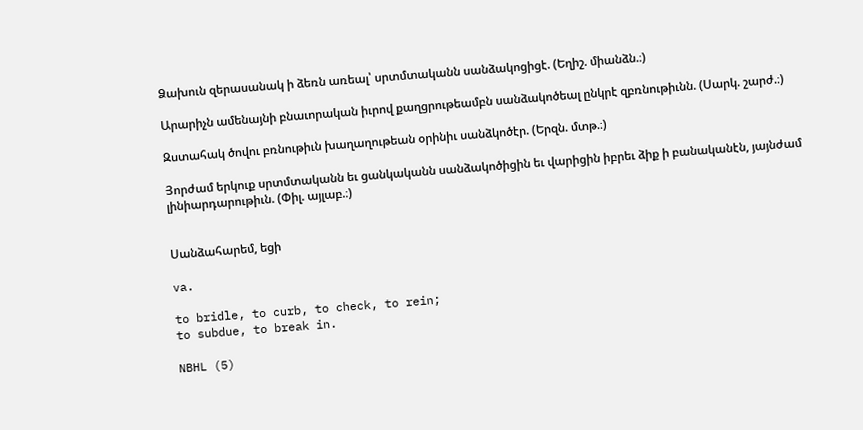Ձախուն զերասանակ ի ձեռն առեալ՝ սրտմտականն սանձակոցիցէ. (Եղիշ. միանձն.։)

Արարիչն ամենայնի բնաւորական իւրով քաղցրութեամբն սանձակոծեալ ընկրէ զբռնութիւնն. (Սարկ. շարժ.։)

Զստահակ ծովու բռնութիւն խաղաղութեան օրինիւ սանձկոծէր. (Երզն. մտթ.։)

Յորժամ երկուք սրտմտականն եւ ցանկականն սանձակոծիցին եւ վարիցին իբրեւ ձիք ի բանականէն, յայնժամ լինիարդարութիւն. (Փիլ. այլաբ.։)


Սանձահարեմ, եցի

va.

to bridle, to curb, to check, to rein;
to subdue, to break in.

NBHL (5)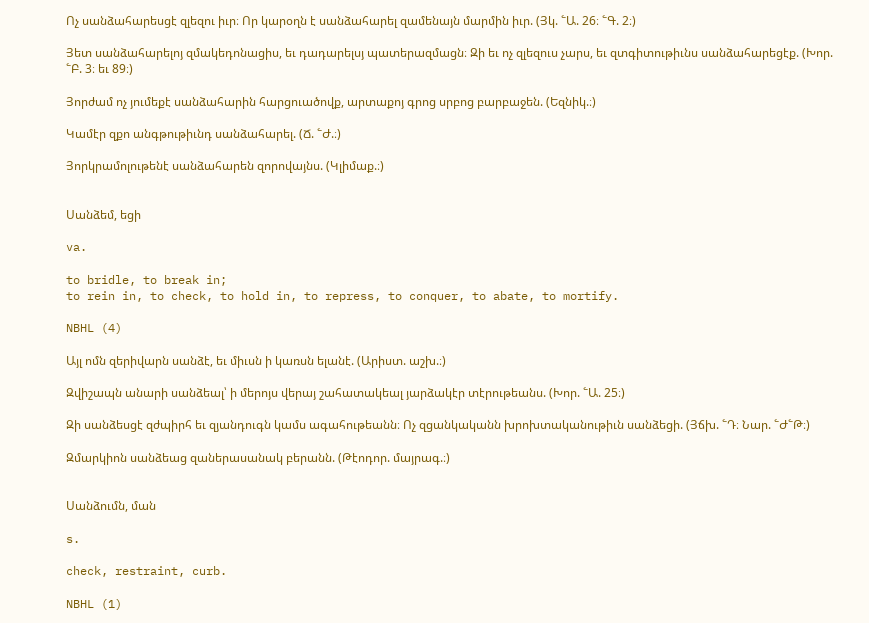Ոչ սանձահարեսցէ զլեզու իւր։ Որ կարօղն է սանձահարել զամենայն մարմին իւր. (Յկ. ՟Ա. 26։ ՟Գ. 2։)

Յետ սանձահարելոյ զմակեդոնացիս, եւ դադարելսյ պատերազմացն։ Զի եւ ոչ զլեզուս չարս, եւ զտգիտութիւնս սանձահարեցէք. (Խոր. ՟Բ. 3։ եւ 89։)

Յորժամ ոչ յումեքէ սանձահարին հարցուածովք, արտաքոյ գրոց սրբոց բարբաջեն. (Եզնիկ.։)

Կամէր զքո անգթութիւնդ սանձահարել. (Ճ. ՟Ժ.։)

Յորկրամոլութենէ սանձահարեն զորովայնս. (Կլիմաք.։)


Սանձեմ, եցի

va.

to bridle, to break in;
to rein in, to check, to hold in, to repress, to conquer, to abate, to mortify.

NBHL (4)

Այլ ոմն զերիվարն սանձէ, եւ միւսն ի կառսն ելանէ. (Արիստ. աշխ.։)

Զվիշապն անարի սանձեալ՝ ի մերոյս վերայ շահատակեալ յարձակէր տէրութեանս. (Խոր. ՟Ա. 25։)

Զի սանձեսցէ զժպիրհ եւ զյանդուգն կամս ագահութեանն։ Ոչ զցանկականն խրոխտականութիւն սանձեցի. (Յճխ. ՟Դ։ Նար. ՟Ժ՟Թ։)

Զմարկիոն սանձեաց զաներասանակ բերանն. (Թէոդոր. մայրագ.։)


Սանձումն, ման

s.

check, restraint, curb.

NBHL (1)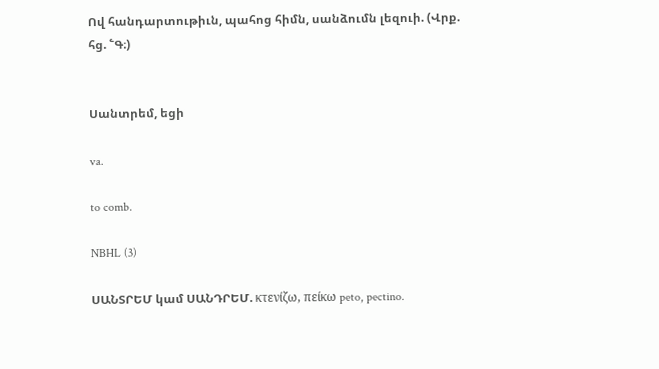Ով հանդարտութիւն, պահոց հիմն, սանձումն լեզուի. (Վրք. հց. ՟Գ։)


Սանտրեմ, եցի

va.

to comb.

NBHL (3)

ՍԱՆՏՐԵՄ կամ ՍԱՆԴՐԵՄ. κτενίζω, πείκω peto, pectino.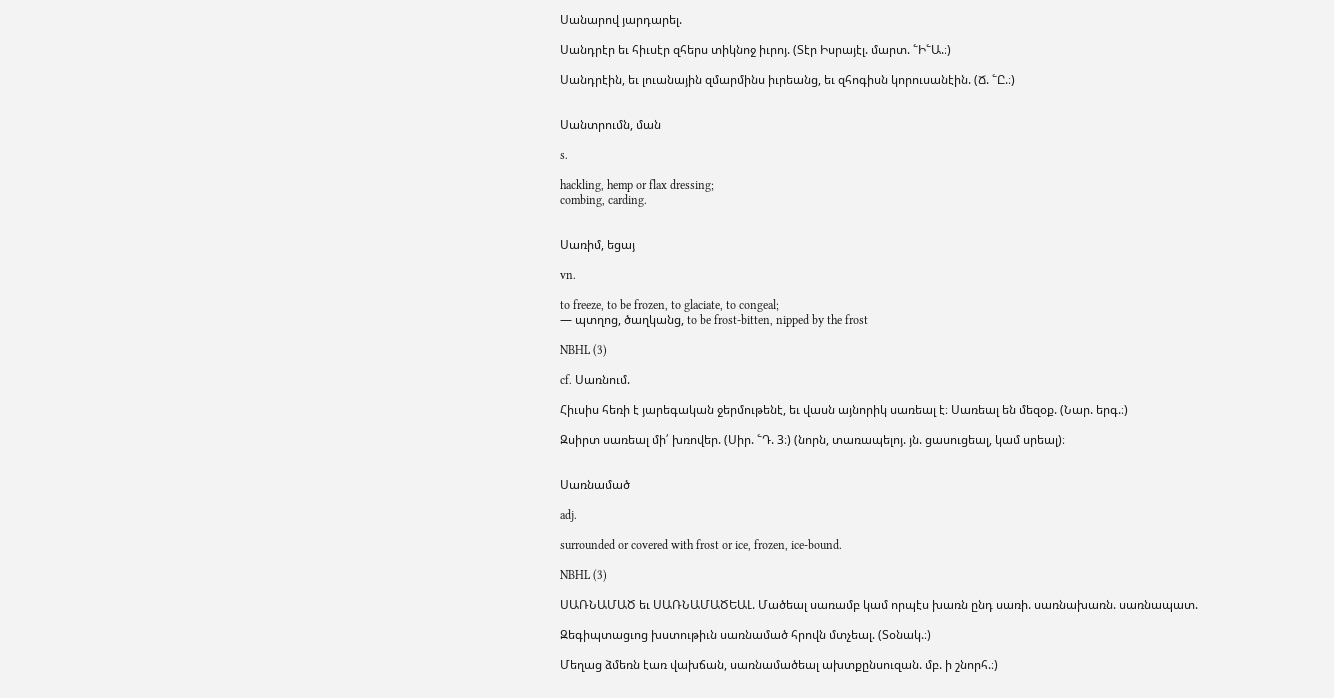Սանարով յարդարել.

Սանդրէր եւ հիւսէր զհերս տիկնոջ իւրոյ. (Տէր Իսրայէլ. մարտ. ՟Ի՟Ա.։)

Սանդրէին, եւ լուանային զմարմինս իւրեանց, եւ զհոգիսն կորուսանէին. (Ճ. ՟Ը.։)


Սանտրումն, ման

s.

hackling, hemp or flax dressing;
combing, carding.


Սառիմ, եցայ

vn.

to freeze, to be frozen, to glaciate, to congeal;
— պտղոց, ծաղկանց, to be frost-bitten, nipped by the frost

NBHL (3)

cf. Սառնում.

Հիւսիս հեռի է յարեգական ջերմութենէ, եւ վասն այնորիկ սառեալ է։ Սառեալ են մեզօք. (Նար. երգ.։)

Զսիրտ սառեալ մի՛ խռովեր. (Սիր. ՟Դ. 3։) (նորն, տառապելոյ. յն. ցասուցեալ, կամ սրեալ)։


Սառնամած

adj.

surrounded or covered with frost or ice, frozen, ice-bound.

NBHL (3)

ՍԱՌՆԱՄԱԾ եւ ՍԱՌՆԱՄԱԾԵԱԼ. Մածեալ սառամբ կամ որպէս խառն ընդ սառի. սառնախառն. սառնապատ.

Զեգիպտացւոց խստութիւն սառնամած հրովն մտչեալ. (Տօնակ.։)

Մեղաց ձմեռն էառ վախճան, սառնամածեալ ախտքընսուզան. մբ. ի շնորհ.։)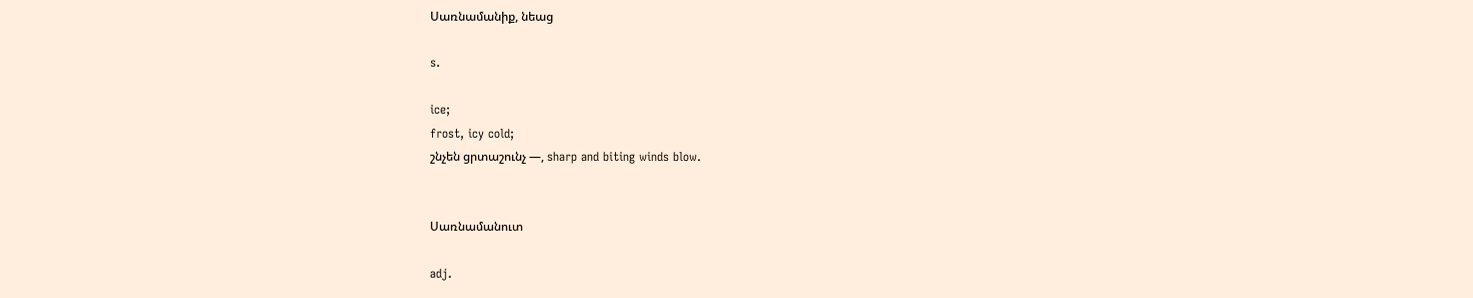Սառնամանիք, նեաց

s.

ice;
frost, icy cold;
շնչեն ցրտաշունչ —, sharp and biting winds blow.


Սառնամանուտ

adj.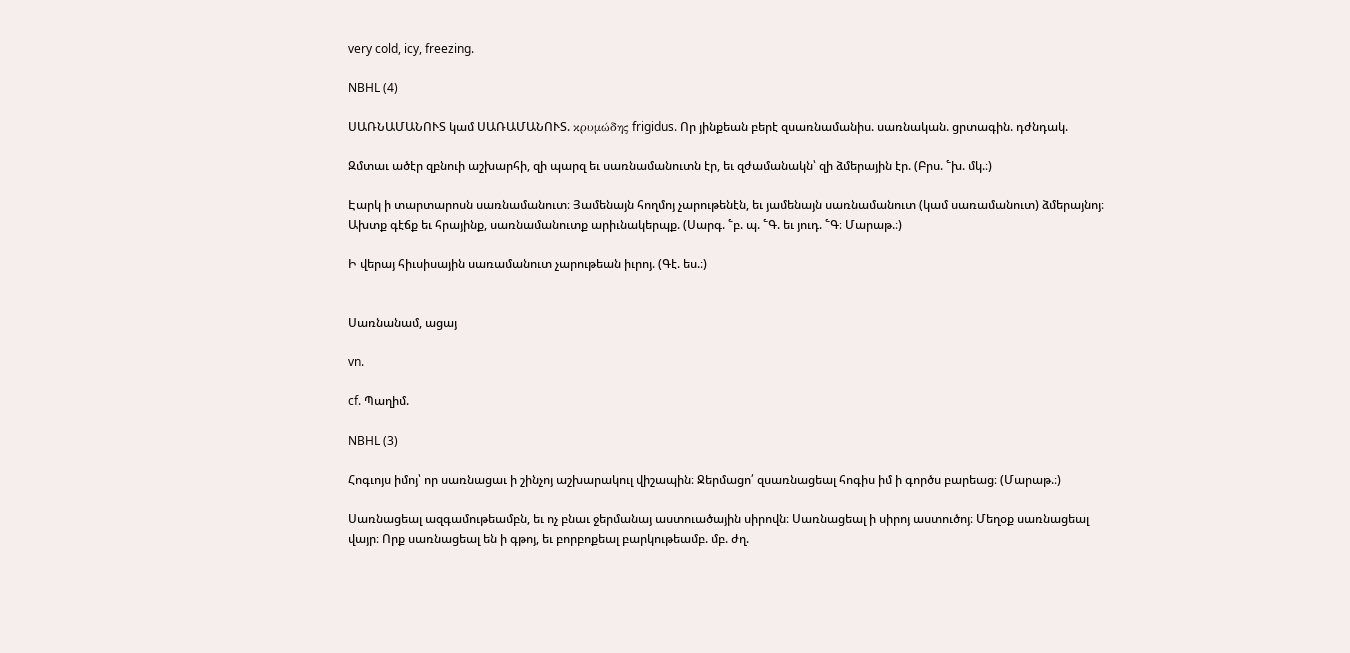very cold, icy, freezing.

NBHL (4)

ՍԱՌՆԱՄԱՆՈՒՏ կամ ՍԱՌԱՄԱՆՈՒՏ. κρυμώδης frigidus. Որ յինքեան բերէ զսառնամանիս. սառնական. ցրտագին. դժնդակ.

Զմտաւ ածէր զբնուի աշխարհի, զի պարզ եւ սառնամանուտն էր, եւ զժամանակն՝ զի ձմերային էր. (Բրս. ՟խ. մկ.։)

Էարկ ի տարտարոսն սառնամանուտ։ Յամենայն հողմոյ չարութենէն, եւ յամենայն սառնամանուտ (կամ սառամանուտ) ձմերայնոյ։ Ախտք գէճք եւ հրայինք, սառնամանուտք արիւնակերպք. (Սարգ. ՟բ. պ. ՟Գ. եւ յուդ. ՟Գ։ Մարաթ.։)

Ի վերայ հիւսիսային սառամանուտ չարութեան իւրոյ. (Գէ. ես.։)


Սառնանամ, ացայ

vn.

cf. Պաղիմ.

NBHL (3)

Հոգւոյս իմոյ՝ որ սառնացաւ ի շինչոյ աշխարակուլ վիշապին։ Ջերմացո՛ զսառնացեալ հոգիս իմ ի գործս բարեաց։ (Մարաթ.։)

Սառնացեալ ազգամութեամբն, եւ ոչ բնաւ ջերմանայ աստուածային սիրովն։ Սառնացեալ ի սիրոյ աստուծոյ։ Մեղօք սառնացեալ վայր։ Որք սառնացեալ են ի գթոյ, եւ բորբոքեալ բարկութեամբ. մբ. ժղ.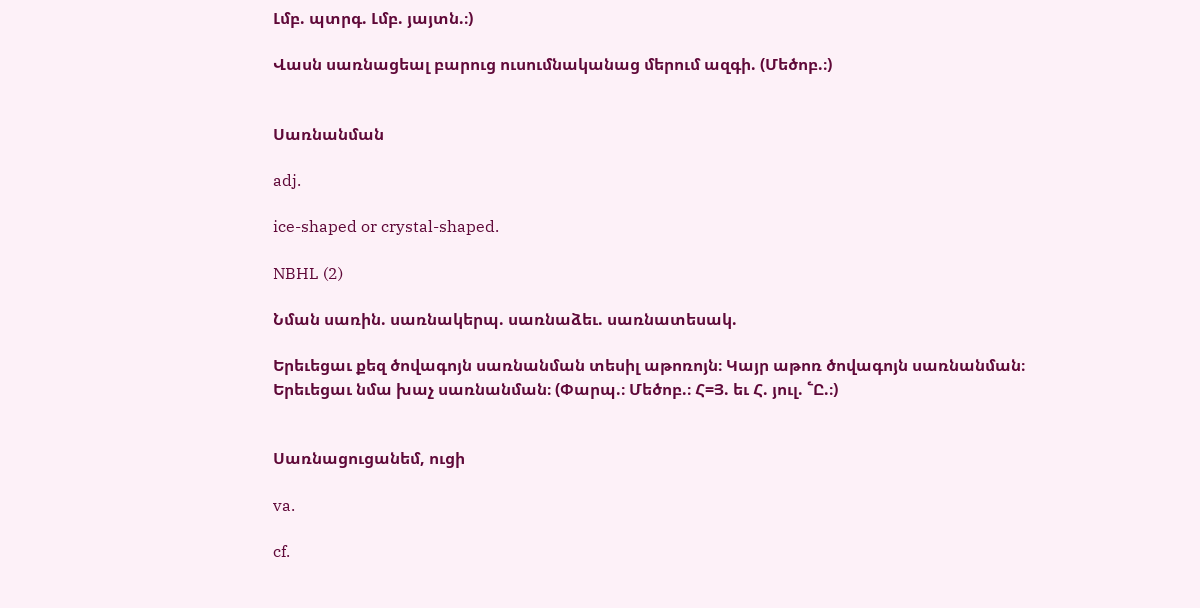Լմբ. պտրգ. Լմբ. յայտն.։)

Վասն սառնացեալ բարուց ուսումնականաց մերում ազգի. (Մեծոբ.։)


Սառնանման

adj.

ice-shaped or crystal-shaped.

NBHL (2)

Նման սառին. սառնակերպ. սառնաձեւ. սառնատեսակ.

Երեւեցաւ քեզ ծովագոյն սառնանման տեսիլ աթոռոյն։ Կայր աթոռ ծովագոյն սառնանման։ Երեւեցաւ նմա խաչ սառնանման։ (Փարպ.։ Մեծոբ.։ Հ=Յ. եւ Հ. յուլ. ՟Ը.։)


Սառնացուցանեմ, ուցի

va.

cf.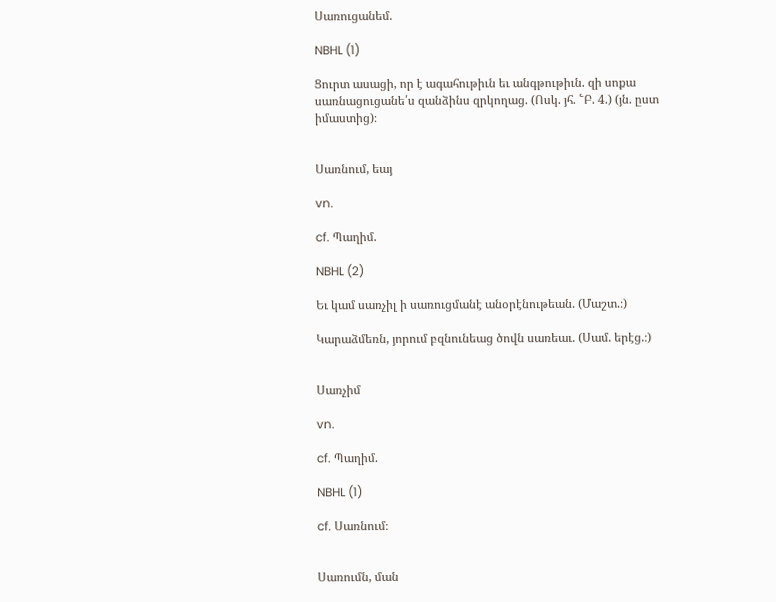Սառուցանեմ.

NBHL (1)

Ցուրտ ասացի, որ է ագահութիւն եւ անգթութիւն. զի սոքա սառնացուցանե՛ս զանձինս զրկողաց. (Ոսկ. յհ. ՟Բ. 4.) (յն. ըստ իմաստից)։


Սառնում, եայ

vn.

cf. Պաղիմ.

NBHL (2)

Եւ կամ սառչիլ ի սառուցմանէ անօրէնութեան. (Մաշտ.։)

Կարաձմեռն, յորում բզնունեաց ծովն սառեաւ. (Սամ. երէց.։)


Սառչիմ

vn.

cf. Պաղիմ.

NBHL (1)

cf. Սառնում։


Սառումն, ման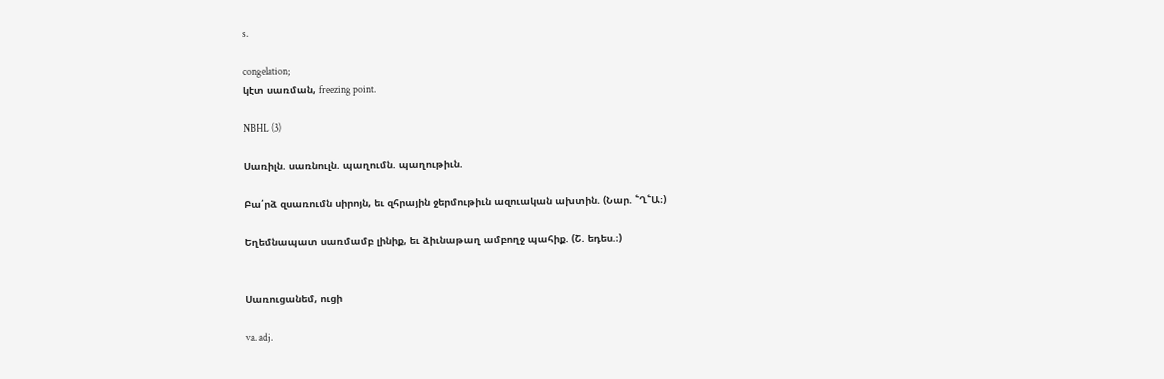s.

congelation;
կէտ սառման, freezing point.

NBHL (3)

Սառիլն. սառնուլն. պաղումն. պաղութիւն.

Բա՛րձ զսառումն սիրոյն, եւ զհրային ջերմութիւն ազուական ախտին. (Նար. ՟Ղ՟Ա։)

Եղեմնապատ սառմամբ լինիք, եւ ձիւնաթաղ ամբողջ պահիք. (Շ. եդես.։)


Սառուցանեմ, ուցի

va. adj.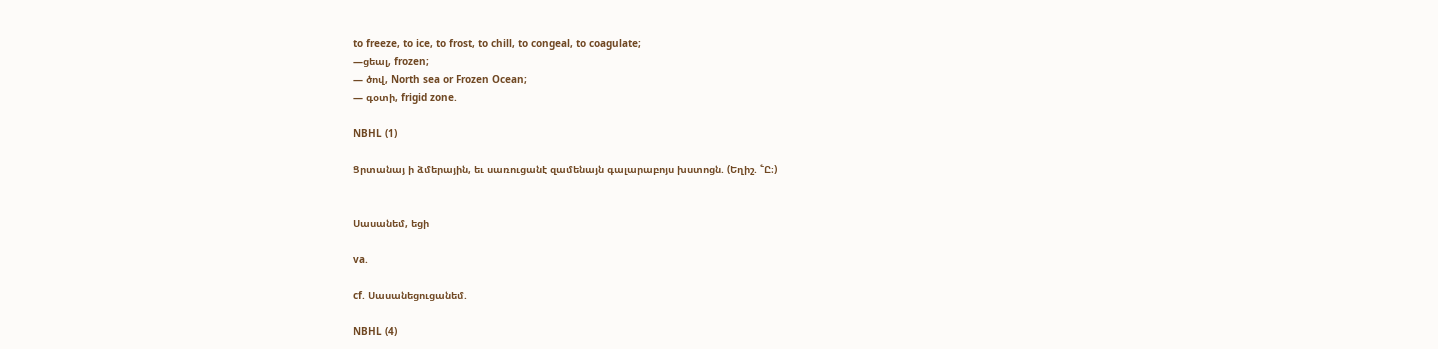to freeze, to ice, to frost, to chill, to congeal, to coagulate;
—ցեալ, frozen;
— ծով, North sea or Frozen Ocean;
— գօտի, frigid zone.

NBHL (1)

Ցրտանայ ի ձմերային, եւ սառուցանէ զամենայն գալարաբոյս խստոցն. (Եղիշ. ՟Ը։)


Սասանեմ, եցի

va.

cf. Սասանեցուցանեմ.

NBHL (4)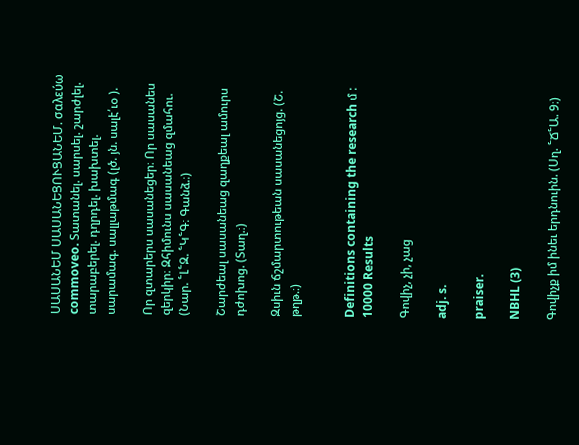ՍԱՍԱՆԵՄ ՍԱՍԱՆԵՑՈՒՑԱՆԵՄ. σαλεύω commoveo. Տատանել. սարսել. շարժլել. տարաբերել. դղրդել. խախտել. սարամագ. սալլաթմագ (լծ. յն. սալէ՛ւօ ).

Որ զտարերս սասանեցեր։ Որ սասանես զերկիր։ Զհիմունս սասանեաց զմահու. (Նար. ՟Լ՟Զ. ՟Կ՟Գ։ Գանձ.։)

Շարժեալ սասանեաց զաղքեալ ամուրս դժոխոց. (Տաղ.։)

Զսիւն ճշմարտութեան սասանեցոյց. (Շ. թղթ.։)


Definitions containing the research մ : 10000 Results

Գովիչ, չի, չաց

adj. s.

praiser.

NBHL (3)

Գովիչք իմ ինեւ երդնուին. (Սղ. ՟Ճ՟Ա. 9։)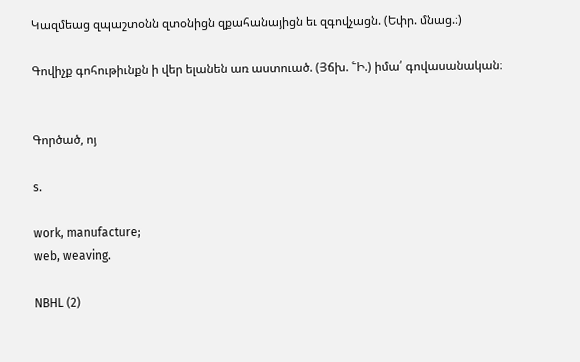Կազմեաց զպաշտօնն զտօնիցն զքահանայիցն եւ զգովչացն. (Եփր. մնաց.։)

Գովիչք գոհութիւնքն ի վեր ելանեն առ աստուած. (Յճխ. ՟Ի.) իմա՛ գովասանական։


Գործած, ոյ

s.

work, manufacture;
web, weaving.

NBHL (2)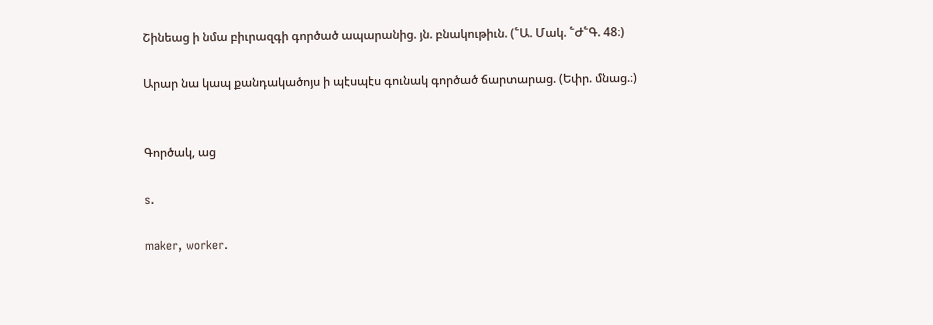Շինեաց ի նմա բիւրազգի գործած ապարանից. յն. բնակութիւն. (՟Ա. Մակ. ՟Ժ՟Գ. 48։)

Արար նա կապ քանդակածոյս ի պէսպէս գունակ գործած ճարտարաց. (Եփր. մնաց.։)


Գործակ, աց

s.

maker, worker.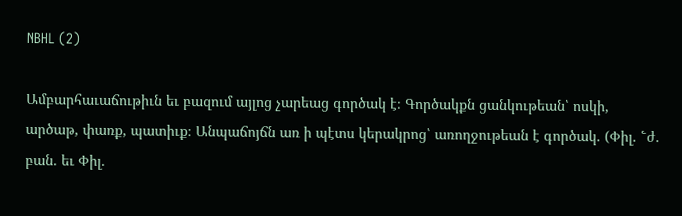NBHL (2)

Ամբարհաւաճութիւն եւ բազում այլոց չարեաց գործակ է։ Գործակքն ցանկութեան՝ ոսկի, արծաթ, փառք, պատիւք։ Անպաճոյճն առ ի պէտս կերակրոց՝ առողջութեան է գործակ. (Փիլ. ՟ժ. բան. եւ Փիլ.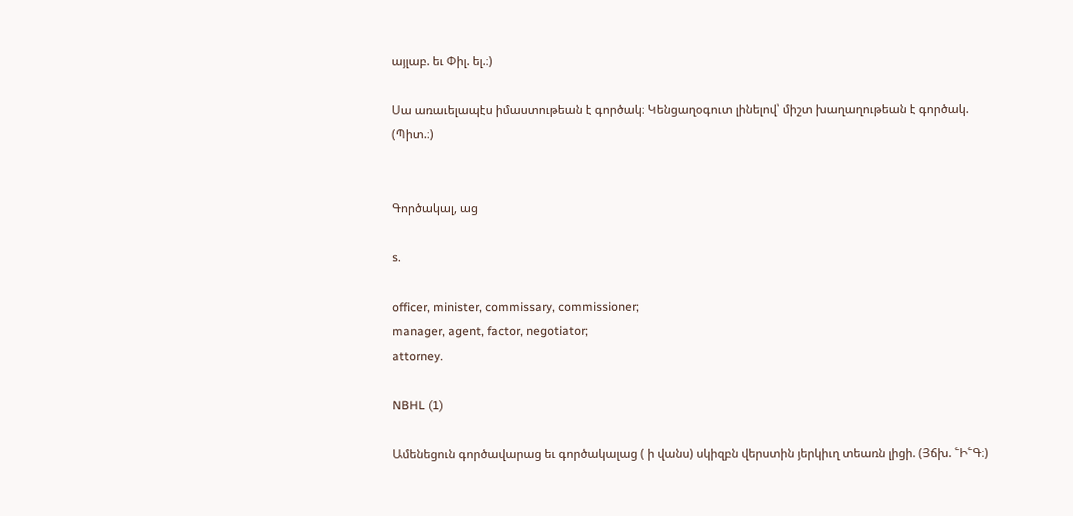այլաբ. եւ Փիլ. ել.։)

Սա առաւելապէս իմաստութեան է գործակ։ Կենցաղօգուտ լինելով՝ միշտ խաղաղութեան է գործակ. (Պիտ.։)


Գործակալ, աց

s.

officer, minister, commissary, commissioner;
manager, agent, factor, negotiator;
attorney.

NBHL (1)

Ամենեցուն գործավարաց եւ գործակալաց ( ի վանս) սկիզբն վերստին յերկիւղ տեառն լիցի. (Յճխ. ՟Ի՟Գ։)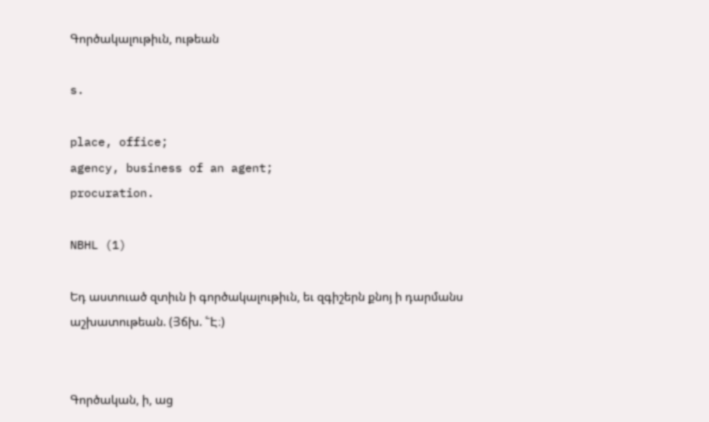Գործակալութիւն, ութեան

s.

place, office;
agency, business of an agent;
procuration.

NBHL (1)

Եդ աստուած զտիւն ի գործակալութիւն, եւ զգիշերն քնոյ ի դարմանս աշխատութեան. (Յճխ. ՟Է։)


Գործական, ի, աց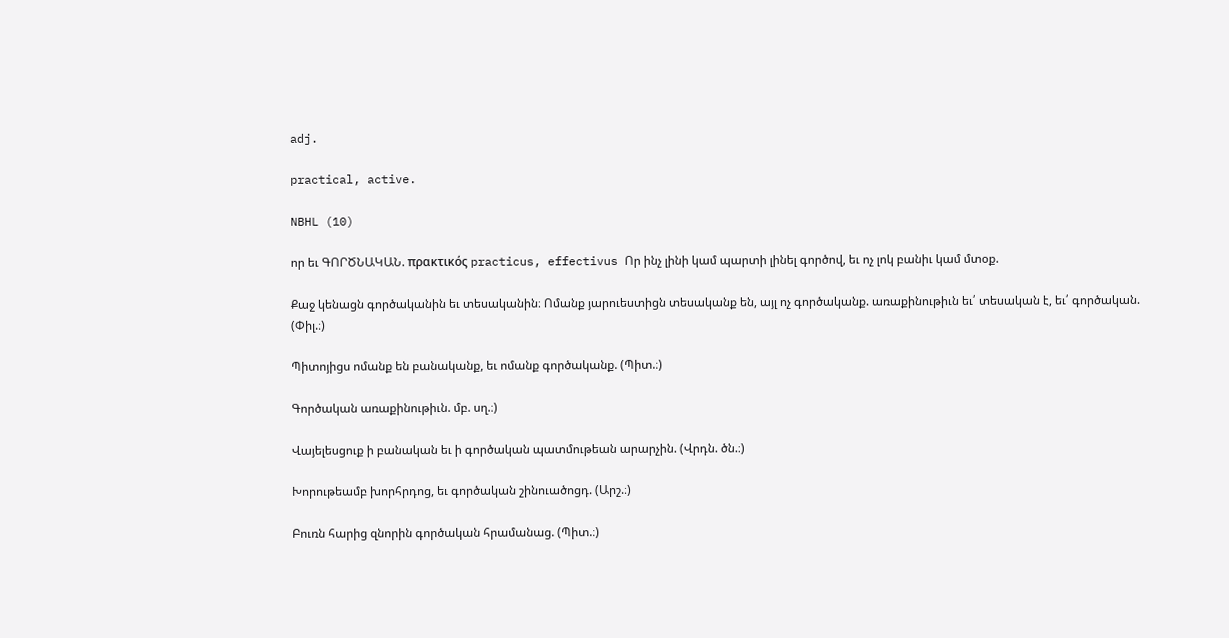adj.

practical, active.

NBHL (10)

որ եւ ԳՈՐԾՆԱԿԱՆ. πρακτικός practicus, effectivus Որ ինչ լինի կամ պարտի լինել գործով, եւ ոչ լոկ բանիւ կամ մտօք.

Քաջ կենացն գործականին եւ տեսականին։ Ոմանք յարուեստիցն տեսականք են, այլ ոչ գործականք. առաքինութիւն եւ՛ տեսական է, եւ՛ գործական. (Փիլ.։)

Պիտոյիցս ոմանք են բանականք, եւ ոմանք գործականք. (Պիտ.։)

Գործական առաքինութիւն. մբ. սղ.։)

Վայելեսցուք ի բանական եւ ի գործական պատմութեան արարչին. (Վրդն. ծն.։)

Խորութեամբ խորհրդոց, եւ գործական շինուածոցդ. (Արշ.։)

Բուռն հարից զնորին գործական հրամանաց. (Պիտ.։)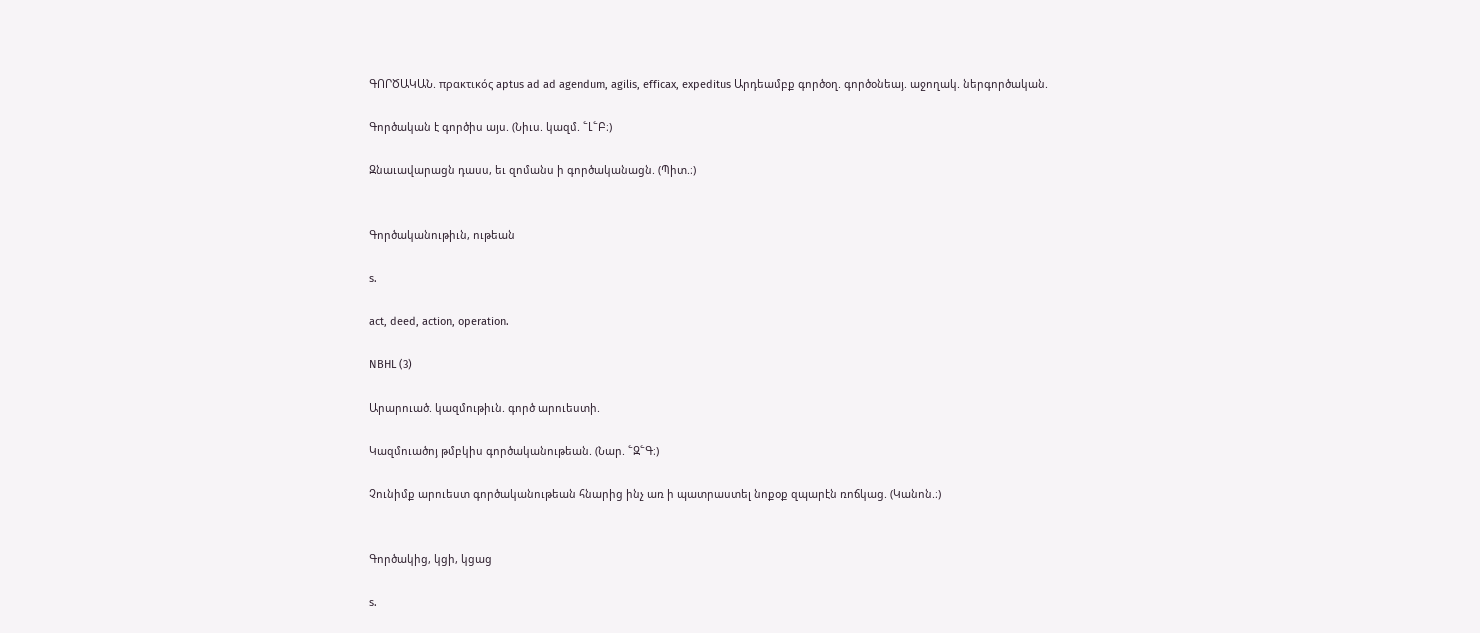ԳՈՐԾԱԿԱՆ. πρακτικός aptus ad ad agendum, agilis, efficax, expeditus Արդեամբք գործօղ. գործօնեայ. աջողակ. ներգործական.

Գործական է գործիս այս. (Նիւս. կազմ. ՟Լ՟Բ։)

Զնաւավարացն դասս, եւ զոմանս ի գործականացն. (Պիտ.։)


Գործականութիւն, ութեան

s.

act, deed, action, operation.

NBHL (3)

Արարուած. կազմութիւն. գործ արուեստի.

Կազմուածոյ թմբկիս գործականութեան. (Նար. ՟Զ՟Գ։)

Չունիմք արուեստ գործականութեան հնարից ինչ առ ի պատրաստել նոքօք զպարէն ռոճկաց. (Կանոն.։)


Գործակից, կցի, կցաց

s.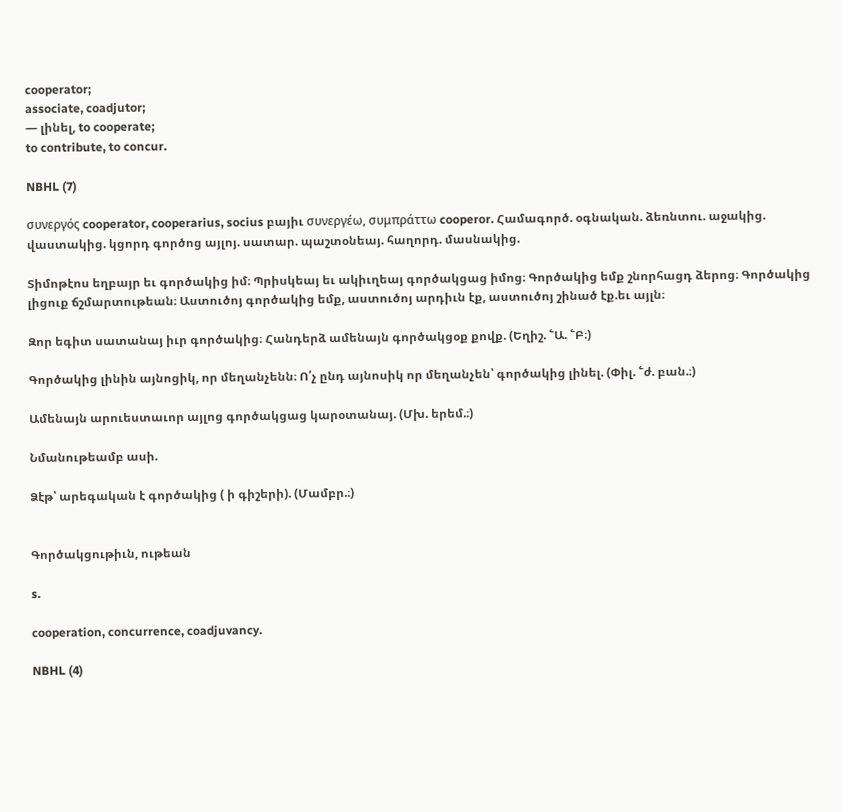cooperator;
associate, coadjutor;
— լինել, to cooperate;
to contribute, to concur.

NBHL (7)

συνεργός cooperator, cooperarius, socius բայիւ συνεργέω, συμπράττω cooperor. Համագործ. օգնական. ձեռնտու. աջակից. վաստակից. կցորդ գործոց այլոյ. սատար. պաշտօնեայ. հաղորդ. մասնակից.

Տիմոթէոս եղբայր եւ գործակից իմ։ Պրիսկեայ եւ ակիւղեայ գործակցաց իմոց։ Գործակից եմք շնորհացդ ձերոց։ Գործակից լիցուք ճշմարտութեան։ Աստուծոյ գործակից եմք, աստուծոյ արդիւն էք, աստուծոյ շինած էք.եւ այլն։

Զոր եգիտ սատանայ իւր գործակից։ Հանդերձ ամենայն գործակցօք քովք. (Եղիշ. ՟Ա. ՟Բ։)

Գործակից լինին այնոցիկ, որ մեղանչենն։ Ո՛չ ընդ այնոսիկ որ մեղանչեն՝ գործակից լինել. (Փիլ. ՟ժ. բան.։)

Ամենայն արուեստաւոր այլոց գործակցաց կարօտանայ. (Մխ. երեմ.։)

Նմանութեամբ ասի.

Ձէթ՝ արեգական է գործակից ( ի գիշերի). (Մամբր.։)


Գործակցութիւն, ութեան

s.

cooperation, concurrence, coadjuvancy.

NBHL (4)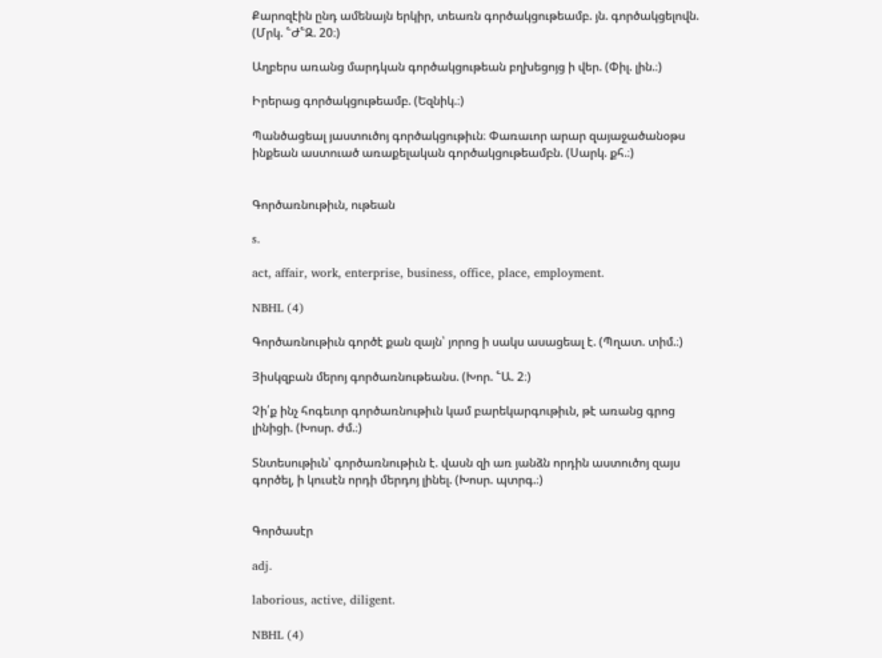Քարոզէին ընդ ամենայն երկիր, տեառն գործակցութեամբ. յն. գործակցելովն. (Մրկ. ՟Ժ՟Զ. 20։)

Աղբերս առանց մարդկան գործակցութեան բղխեցոյց ի վեր. (Փիլ. լին.։)

Իրերաց գործակցութեամբ. (Եզնիկ.։)

Պանծացեալ յաստուծոյ գործակցութիւն։ Փառաւոր արար զայաջածանօթս ինքեան աստուած առաքելական գործակցութեամբն. (Սարկ. քհ.։)


Գործառնութիւն, ութեան

s.

act, affair, work, enterprise, business, office, place, employment.

NBHL (4)

Գործառնութիւն գործէ քան զայն՝ յորոց ի սակս ասացեալ է. (Պղատ. տիմ.։)

Յիսկզբան մերոյ գործառնութեանս. (Խոր. ՟Ա. 2։)

Չի՛ք ինչ հոգեւոր գործառնութիւն կամ բարեկարգութիւն, թէ առանց գրոց լինիցի. (Խոսր. ժմ.։)

Տնտեսութիւն՝ գործառնութիւն է. վասն զի առ յանձն որդին աստուծոյ զայս գործել, ի կուսէն որդի մերդոյ լինել. (Խոսր. պտրգ.։)


Գործասէր

adj.

laborious, active, diligent.

NBHL (4)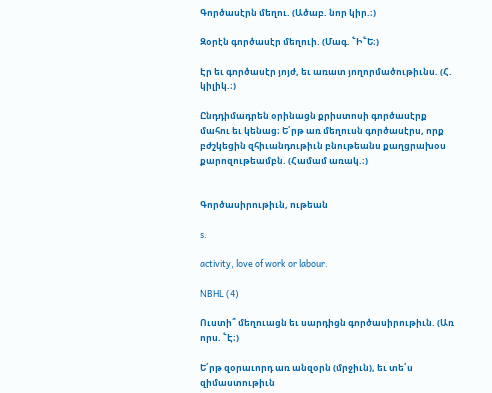Գործասէրն մեղու. (Ածաբ. նոր կիր.։)

Զօրէն գործասէր մեղուի. (Մագ. ՟Ի՟Ե։)

Էր եւ գործասէր յոյժ, եւ առատ յողորմածութիւնս. (Հ. կիլիկ.։)

Ընդդիմադրեն օրինացն քրիստոսի գործասէրք մահու եւ կենաց։ Ե՛րթ առ մեղուսն գործասէրս, որք բժշկեցին զհիւանդութիւն բնութեանս քաղցրախօս քարոզութեամբն. (Համամ առակ.։)


Գործասիրութիւն, ութեան

s.

activity, love of work or labour.

NBHL (4)

Ուստի՞ մեղուացն եւ սարդիցն գործասիրութիւն. (Առ որս. ՟Է։)

Ե՛րթ զօրաւորդ առ անզօրն (մրջիւն), եւ տե՛ս զիմաստութիւն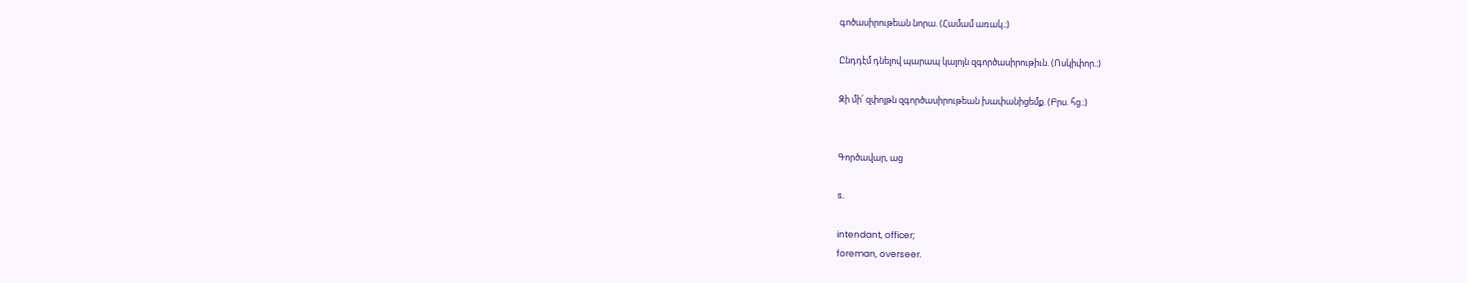գոծասիրութեան նորա. (Համամ առակ.։)

Ընդդէմ դնելով պարապ կալոյն զգործասիրութիւն. (Ոսկիփոր.։)

Զի մի՛ զփոյթն զգործասիրութեան խափանիցեմք. (Բրս. հց.։)


Գործավար, աց

s.

intendant, officer;
foreman, overseer.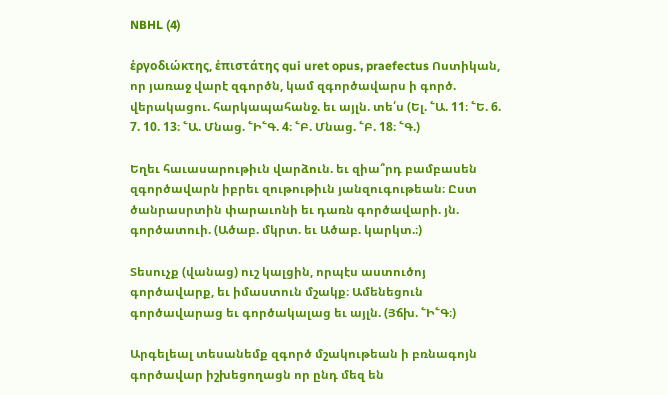NBHL (4)

ἑργοδιώκτης, ἑπιστάτης qui uret opus, praefectus Ոստիկան, որ յառաջ վարէ զգործն, կամ զգործավարս ի գործ. վերակացու. հարկապահանջ. եւ այլն. տե՛ս (Ել. ՟Ա. 11։ ՟Ե. 6. 7. 10. 13։ ՟Ա. Մնաց. ՟Ի՟Գ. 4։ ՟Բ. Մնաց. ՟Բ. 18։ ՟Գ.)

Եղեւ հաւասարութիւն վարձուն. եւ զիա՞րդ բամբասեն զգործավարն իբրեւ զութութիւն յանզուգութեան։ Ըստ ծանրասրտին փարաւոնի եւ դառն գործավարի. յն. գործատուի. (Ածաբ. մկրտ. եւ Ածաբ. կարկտ.։)

Տեսուչք (վանաց) ուշ կալցին, որպէս աստուծոյ գործավարք, եւ իմաստուն մշակք։ Ամենեցուն գործավարաց եւ գործակալաց եւ այլն. (Յճխ. ՟Ի՟Գ։)

Արգելեալ տեսանեմք զգործ մշակութեան ի բռնագոյն գործավար իշխեցողացն որ ընդ մեզ են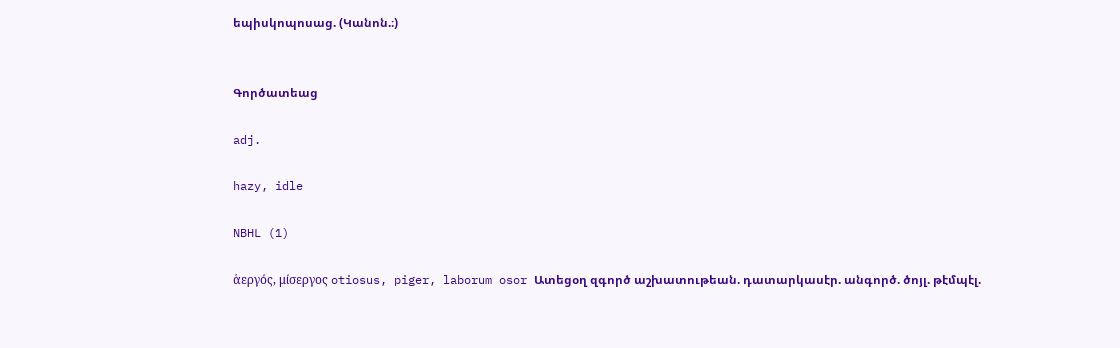եպիսկոպոսաց. (Կանոն.։)


Գործատեաց

adj.

hazy, idle

NBHL (1)

ἁεργός, μίσεργος otiosus, piger, laborum osor Ատեցօղ զգործ աշխատութեան. դատարկասէր. անգործ. ծոյլ. թէմպէլ.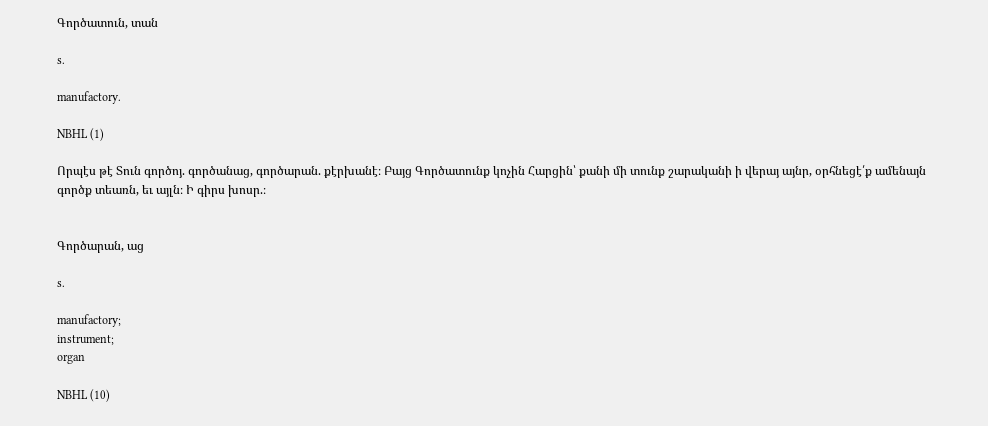Գործատուն, տան

s.

manufactory.

NBHL (1)

Որպէս թէ Տուն գործոյ. գործանաց, գործարան. քէրխանէ։ Բայց Գործատունք կոչին Հարցին՝ քանի մի տունք շարականի ի վերայ այնր, օրհնեցէ՛ք ամենայն գործք տեառն, եւ այլն։ Ի գիրս խոսր.։


Գործարան, աց

s.

manufactory;
instrument;
organ

NBHL (10)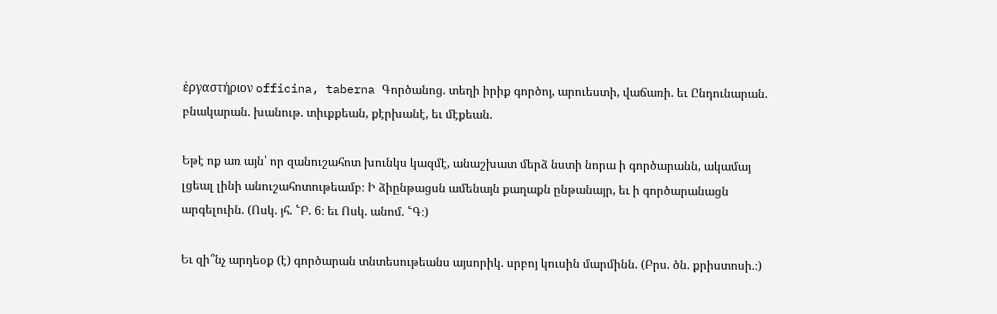ἑργαστήριον officina, taberna Գործանոց. տեղի իրիք գործոյ, արուեստի, վաճառի. եւ Ընդունարան. բնակարան. խանութ. տիւքքեան, քէրխանէ, եւ մէքեան.

Եթէ ոք առ այն՝ որ զանուշահոտ խունկս կազմէ, անաշխատ մերձ նստի նորա ի գործարանն, ակամայ լցեալ լինի անուշահոտութեամբ։ Ի ձիընթացսն ամենայն քաղաքն ընթանայր, եւ ի գործարանացն արգելուին. (Ոսկ. յհ. ՟Բ. 6։ եւ Ոսկ. անոմ. ՟Գ։)

Եւ զի՞նչ արդեօք (է) գործարան տնտեսութեանս այսորիկ. սրբոյ կուսին մարմինն. (Բրս. ծն. քրիստոսի.։)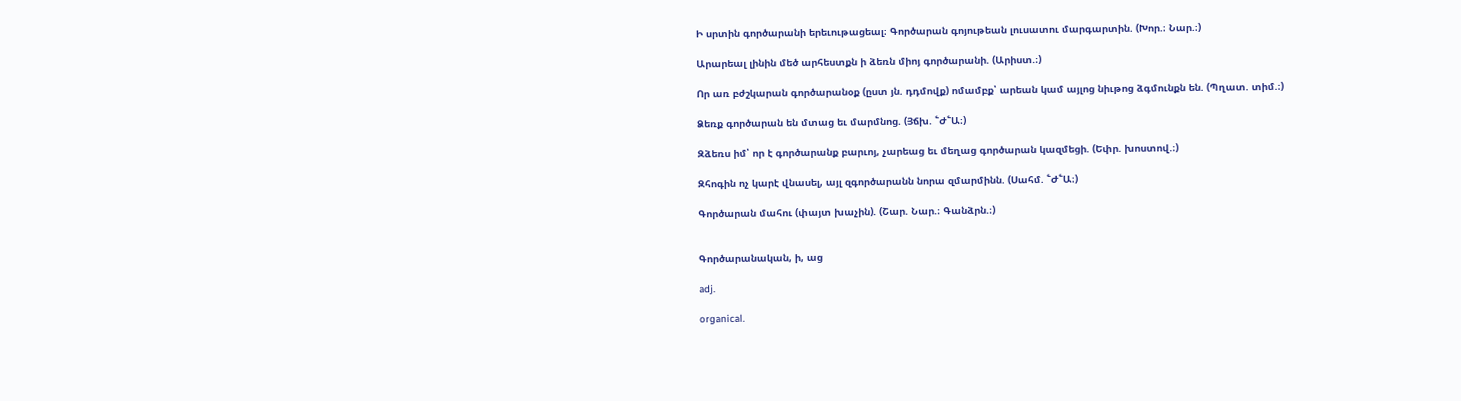Ի սրտին գործարանի երեւութացեալ։ Գործարան գոյութեան լուսատու մարգարտին. (Խոր.։ Նար.։)

Արարեալ լինին մեծ արհեստքն ի ձեռն միոյ գործարանի. (Արիստ.։)

Որ առ բժշկարան գործարանօք (ըստ յն. դդմովք) ոմամբք՝ արեան կամ այլոց նիւթոց ձգմունքն են. (Պղատ. տիմ.։)

Ձեռք գործարան են մտաց եւ մարմնոց. (Յճխ. ՟Ժ՟Ա։)

Զձեռս իմ՝ որ է գործարանք բարւոյ, չարեաց եւ մեղաց գործարան կազմեցի. (Եփր. խոստով.։)

Զհոգին ոչ կարէ վնասել, այլ զգործարանն նորա զմարմինն. (Սահմ. ՟Ժ՟Ա։)

Գործարան մահու (փայտ խաչին). (Շար. Նար.։ Գանձրն.։)


Գործարանական, ի, աց

adj.

organical.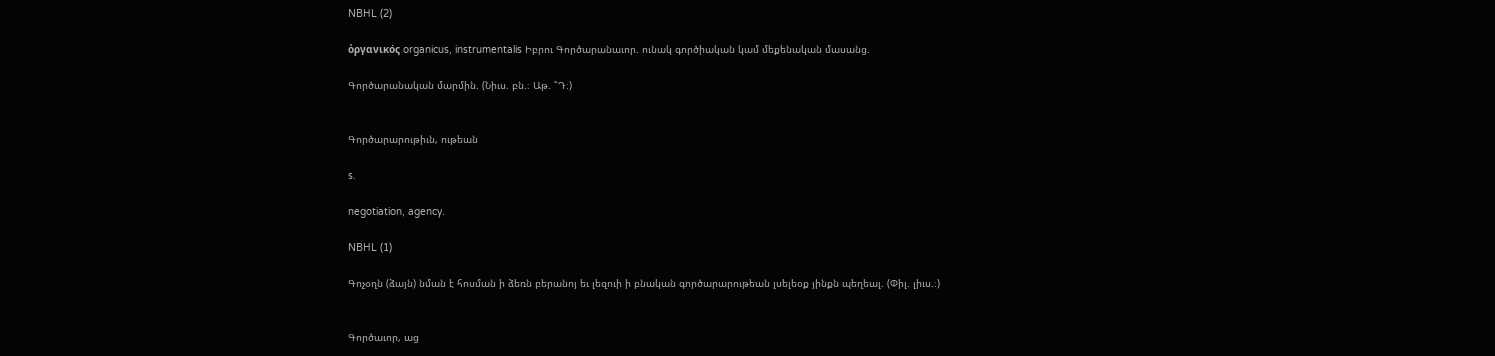NBHL (2)

ὁργανικός organicus, instrumentalis Իբրու Գործարանաւոր. ունակ գործիական կամ մեքենական մասանց.

Գործարանական մարմին. (Նիւս. բն.։ Աթ. ՟Դ։)


Գործարարութիւն, ութեան

s.

negotiation, agency.

NBHL (1)

Գոչօղն (ձայն) նման է հոսման ի ձեռն բերանոյ եւ լեզուի ի բնական գործարարութեան լսելեօք յինքն պեղեալ. (Փիլ. լիւս.։)


Գործաւոր, աց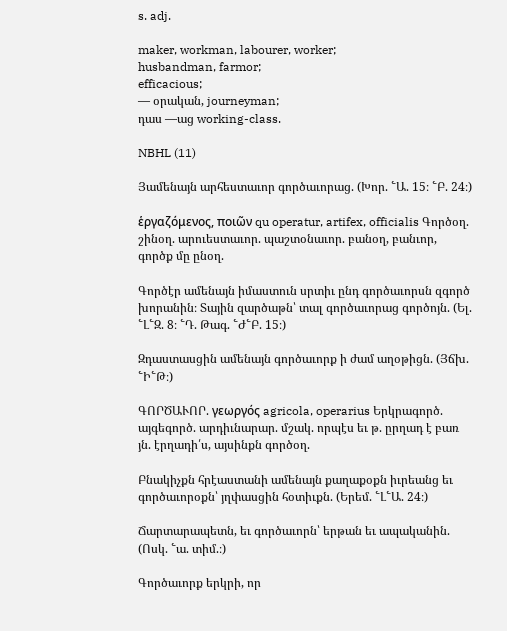s. adj.

maker, workman, labourer, worker;
husbandman, farmor;
efficacious;
— օրական, journeyman;
դաս —աց working-class.

NBHL (11)

Յամենայն արհեստաւոր գործաւորաց. (Խոր. ՟Ա. 15։ ՟Բ. 24։)

ἑργαζόμενος, ποιῶν qu operatur, artifex, officialis Գործօղ. շինօղ. արուեստաւոր. պաշտօնաւոր. բանօղ, բանւոր, գործք մը ընօղ.

Գործէր ամենայն իմաստուն սրտիւ ընդ գործաւորսն զգործ խորանին։ Տային զարծաթն՝ տալ գործաւորաց գործոյն. (Ել. ՟Լ՟Զ. 8։ ՟Դ. Թագ. ՟Ժ՟Բ. 15։)

Զդաստասցին ամենայն գործաւորք ի ժամ աղօթիցն. (Յճխ. ՟Ի՟Թ։)

ԳՈՐԾԱՒՈՐ. γεωργός agricola, operarius Երկրագործ. այգեգործ. արդիւնարար. մշակ. որպէս եւ թ. ըրղադ է բառ յն. էրղադի՛ս, այսինքն գործօղ.

Բնակիչքն հրէաստանի ամենայն քաղաքօքն իւրեանց եւ գործաւորօքն՝ յղփասցին հօտիւքն. (Երեմ. ՟Լ՟Ա. 24։)

Ճարտարապետն, եւ գործաւորն՝ երթան եւ ապականին. (Ոսկ. ՟ա. տիմ.։)

Գործաւորք երկրի, որ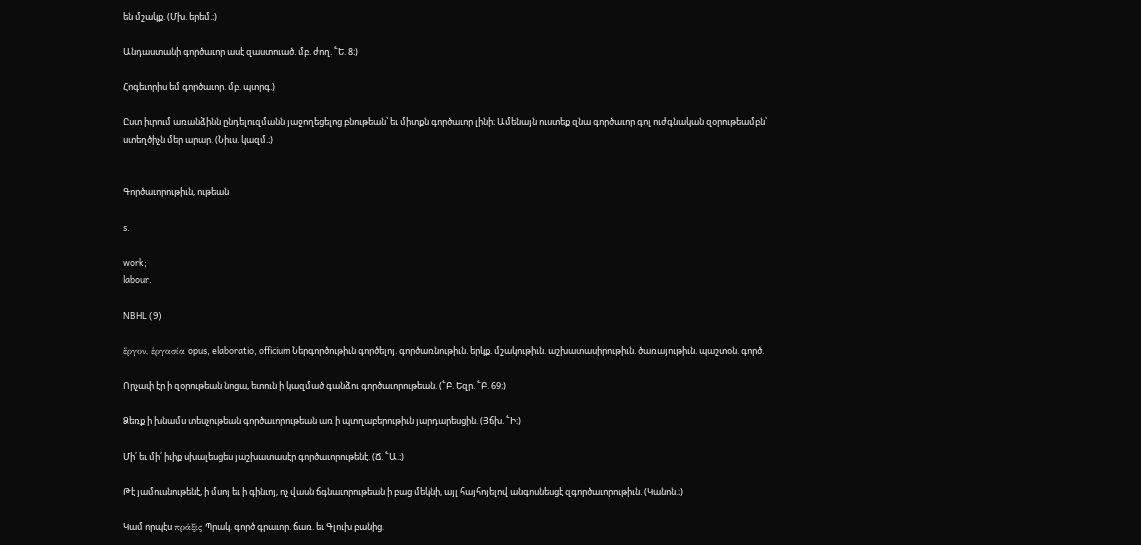են մշակք. (Մխ. երեմ.։)

Անդաստանի գործաւոր ասէ զաստուած. մբ. ժող. ՟Ե. 8։)

Հոգեւորիս եմ գործաւոր. մբ. պտրգ.)

Ըստ իւրում առանձինն ընդելուզմանն յաջողեցելոց բնութեան՝ եւ միտքն գործաւոր լինի։ Ամենայն ուստեք զնա գործաւոր գոլ ուժգնական զօրութեամբն՝ ստեղծիչն մեր արար. (Նիւս. կազմ.։)


Գործաւորութիւն, ութեան

s.

work;
labour.

NBHL (9)

ἕργον, ἑργασία opus, elaboratio, officium Ներգործութիւն գործելոյ. գործառնութիւն. երկք. մշակութիւն. աշխատասիրութիւն. ծառայութիւն. պաշտօն. գործ.

Որչափ էր ի զօրութեան նոցա, ետուն ի կազմած գանձու գործաւորութեան. (՟Բ. Եզր. ՟Բ. 69։)

Ձեռք ի խնամս տեսչութեան գործաւորութեան առ ի պտղաբերութիւն յարդարեսցին. (Յճխ. ՟Ի։)

Մի՛ եւ մի՛ իւիք սխալեսցես յաշխատասէր գործաւորութենէ. (Ճ. ՟Ա.։)

Թէ յամուսնութենէ, ի մսոյ եւ ի գինւոյ, ոչ վասն ճգնաւորութեան ի բաց մեկնի, այլ հայհոյելով անգոսնեսցէ զգործաւորութիւն. (Կանոն.։)

Կամ որպէս πράξις Պրակ. գործ գրաւոր. ճառ. եւ Գլուխ բանից.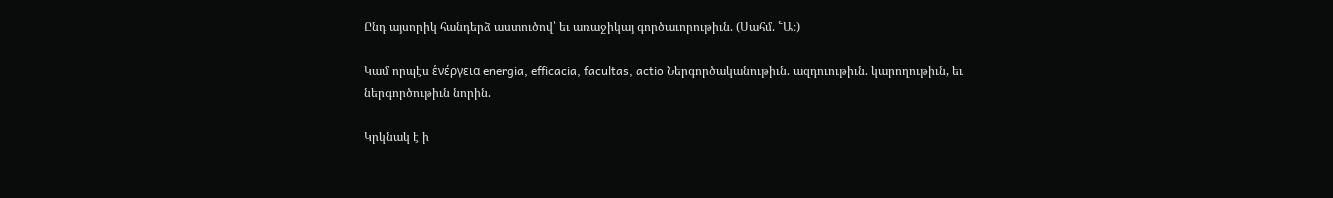Ընդ այսորիկ հանդերձ աստուծով՝ եւ առաջիկայ գործաւորութիւն. (Սահմ. ՟Ա։)

Կամ որպէս ἑνέργεια energia, efficacia, facultas, actio Ներգործականութիւն. ազդուութիւն. կարողութիւն, եւ ներգործութիւն նորին.

Կրկնակ է ի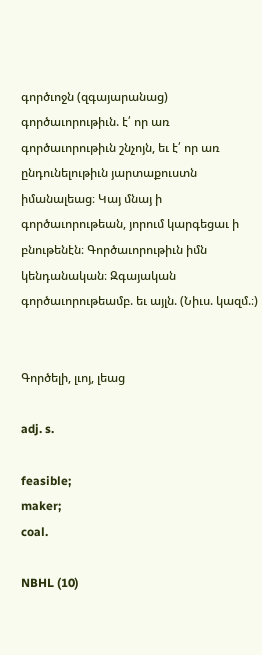գործւոջն (զգայարանաց) գործաւորութիւն. է՛ որ առ գործաւորութիւն շնչոյն, եւ է՛ որ առ ընդունելութիւն յարտաքուստն իմանալեաց։ Կայ մնայ ի գործաւորութեան, յորում կարգեցաւ ի բնութենէն։ Գործաւորութիւն իմն կենդանական։ Զգայական գործաւորութեամբ. եւ այլն. (Նիւս. կազմ.։)


Գործելի, լւոյ, լեաց

adj. s.

feasible;
maker;
coal.

NBHL (10)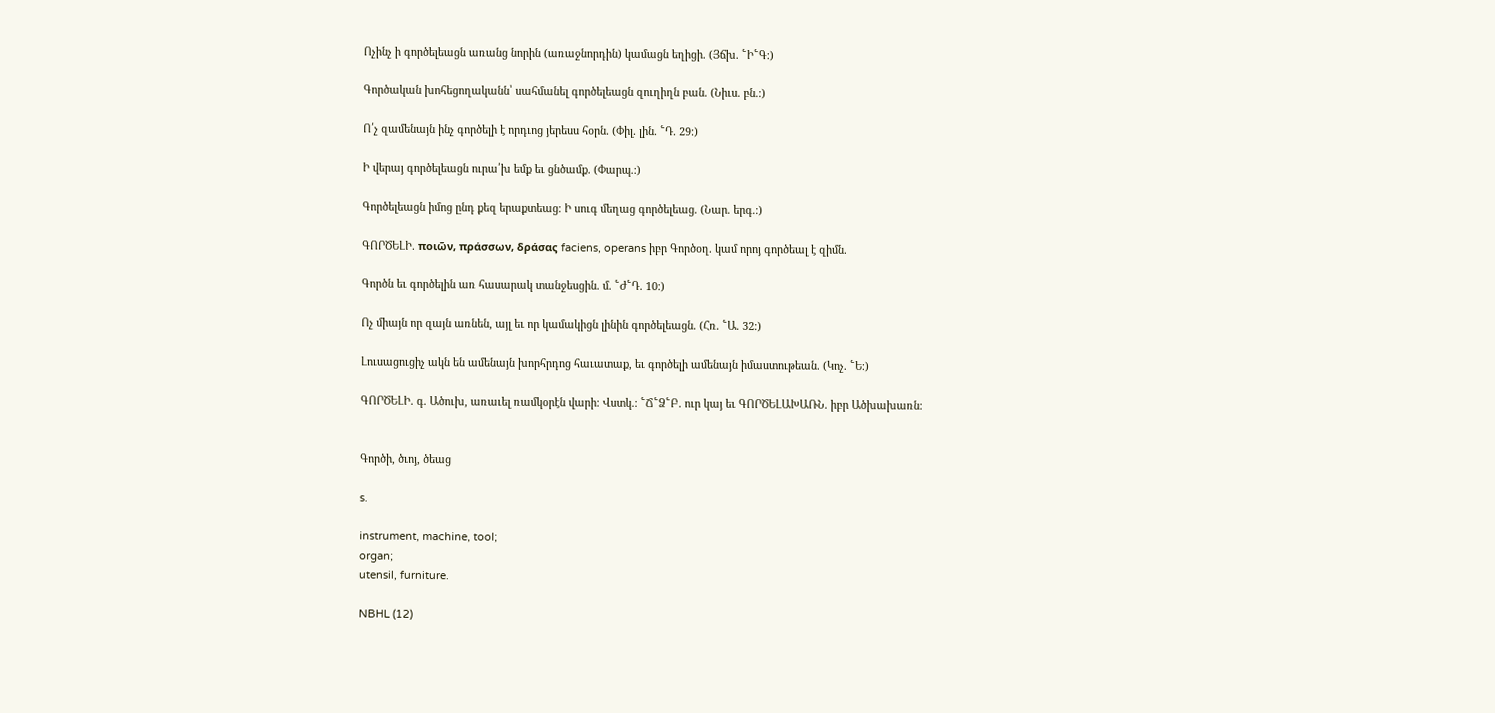Ոչինչ ի գործելեացն առանց նորին (առաջնորդին) կամացն եղիցի. (Յճխ. ՟Ի՟Գ։)

Գործական խոհեցողականն՝ սահմանել գործելեացն զուղիղն բան. (Նիւս. բն.։)

Ո՛չ զամենայն ինչ գործելի է որդւոց յերեսս հօրն. (Փիլ. լին. ՟Դ. 29։)

Ի վերայ գործելեացն ուրա՛խ եմք եւ ցնծամք. (Փարպ.։)

Գործելեացն իմոց ընդ քեզ երաքտեաց։ Ի սուգ մեղաց գործելեաց. (Նար. երգ.։)

ԳՈՐԾԵԼԻ. ποιῶν, πράσσων, δράσας faciens, operans իբր Գործօղ. կամ որոյ գործեալ է զիմն.

Գործն եւ գործելին առ հասարակ տանջեսցին. մ. ՟Ժ՟Դ. 10։)

Ոչ միայն որ զայն առնեն, այլ եւ որ կամակիցն լինին գործելեացն. (Հռ. ՟Ա. 32։)

Լուսացուցիչ ակն են ամենայն խորհրդոց հաւատաք, եւ գործելի ամենայն իմաստութեան. (Կոչ. ՟Ե։)

ԳՈՐԾԵԼԻ. գ. Ածուխ, առաւել ռամկօրէն վարի։ Վստկ.։ ՟Ճ՟Ձ՟Բ. ուր կայ եւ ԳՈՐԾԵԼԱԽԱՌՆ. իբր Ածխախառն։


Գործի, ծւոյ, ծեաց

s.

instrument, machine, tool;
organ;
utensil, furniture.

NBHL (12)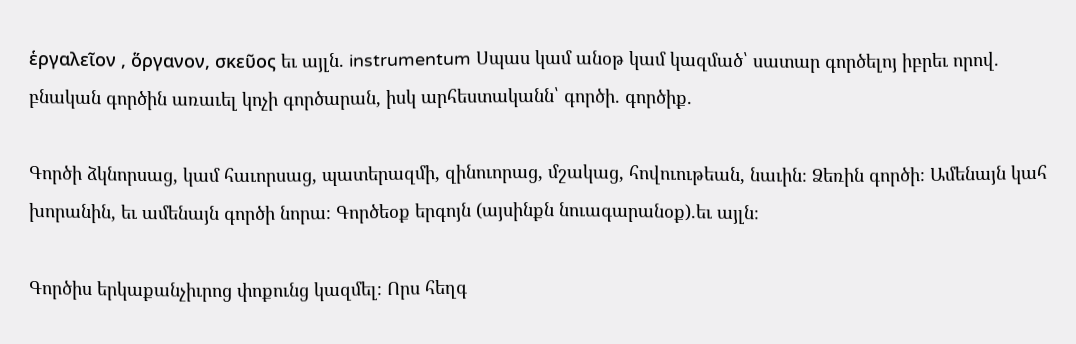ἑργαλεῖον , ὅργανον, σκεῦος եւ այլն. instrumentum Սպաս կամ անօթ կամ կազմած՝ սատար գործելոյ իբրեւ որով. բնական գործին առաւել կոչի գործարան, իսկ արհեստականն՝ գործի. գործիք.

Գործի ձկնորսաց, կամ հաւորսաց, պատերազմի, զինուորաց, մշակաց, հովուութեան, նաւին։ Ձեռին գործի։ Ամենայն կահ խորանին, եւ ամենայն գործի նորա։ Գործեօք երգոյն (այսինքն նուագարանօք).եւ այլն։

Գործիս երկաքանչիւրոց փոքունց կազմել։ Որս հեղգ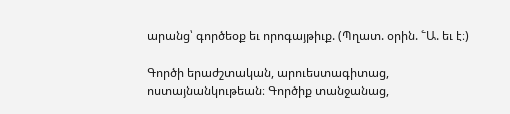արանց՝ գործեօք եւ որոգայթիւք. (Պղատ. օրին. ՟Ա. եւ է։)

Գործի երաժշտական, արուեստագիտաց, ոստայնանկութեան։ Գործիք տանջանաց,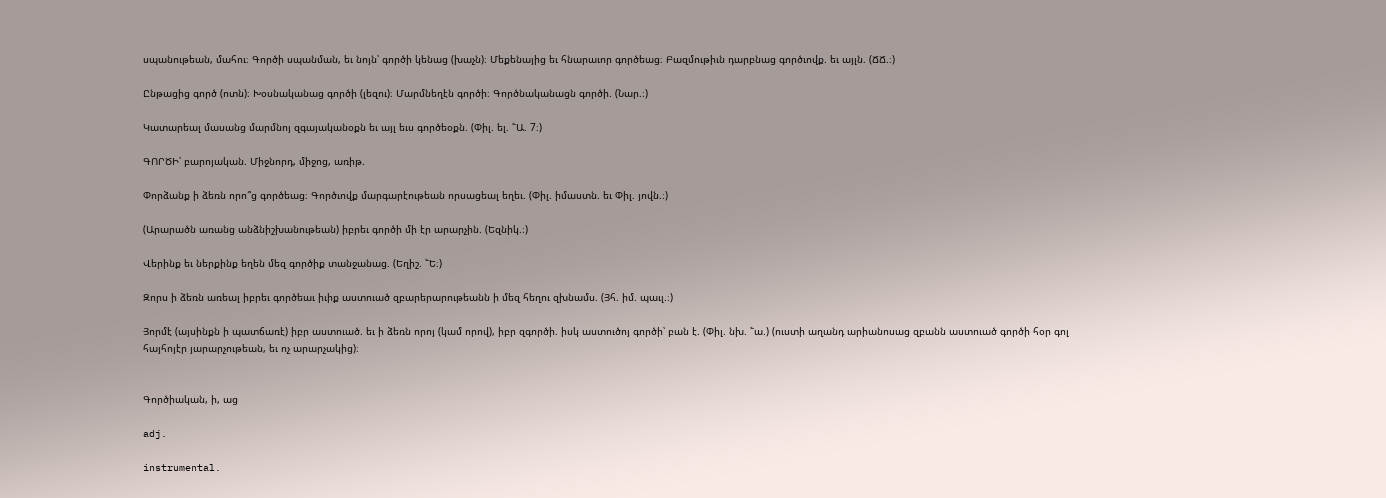սպանութեան, մահու։ Գործի սպանման, եւ նոյն՝ գործի կենաց (խաչն)։ Մեքենայից եւ հնարաւոր գործեաց։ Բազմութիւն դարբնաց գործւովք. եւ այլն. (ՃՃ.։)

Ընթացից գործ (ոտն)։ Խօսնականաց գործի (լեզու)։ Մարմնեղէն գործի։ Գործնականացն գործի. (Նար.։)

Կատարեալ մասանց մարմնոյ զգայականօքն եւ այլ եւս գործեօքն. (Փիլ. ել. ՟Ա. 7։)

ԳՈՐԾԻ՝ բարոյական. Միջնորդ, միջոց, առիթ.

Փորձանք ի ձեռն որո՞ց գործեաց։ Գործւովք մարգարէութեան որսացեալ եղեւ. (Փիլ. իմաստն. եւ Փիլ. յովն.։)

(Արարածն առանց անձնիշխանութեան) իբրեւ գործի մի էր արարչին. (Եզնիկ.։)

Վերինք եւ ներքինք եղեն մեզ գործիք տանջանաց. (Եղիշ. ՟Ե։)

Զորս ի ձեռն առեալ իբրեւ գործեաւ իւիք աստուած զբարերարութեանն ի մեզ հեղու զխնամս. (Յհ. իմ. պաւլ.։)

Յորմէ (այսինքն ի պատճառէ) իբր աստուած. եւ ի ձեռն որոյ (կամ որով), իբր զգործի. իսկ աստուծոյ գործի՝ բան է. (Փիլ. նխ. ՟ա.) (ուստի աղանդ արիանոսաց զբանն աստուած գործի հօր գոլ հայհոյէր յարարչութեան, եւ ոչ արարչակից)։


Գործիական, ի, աց

adj.

instrumental.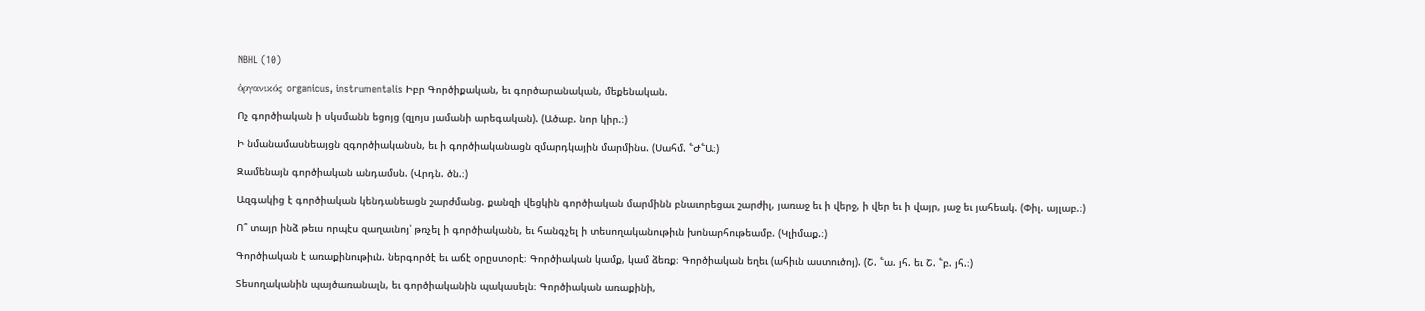NBHL (10)

ὁργανικός organicus, instrumentalis Իբր Գործիքական, եւ գործարանական, մեքենական.

Ոչ գործիական ի սկսմանն եցոյց (զլոյս յամանի արեգական). (Ածաբ. նոր կիր.։)

Ի նմանամասնեայցն զգործիականսն, եւ ի գործիականացն զմարդկային մարմինս. (Սահմ. ՟Ժ՟Ա։)

Զամենայն գործիական անդամսն. (Վրդն. ծն.։)

Ազգակից է գործիական կենդանեացն շարժմանց. քանզի վեցկին գործիական մարմինն բնաւորեցաւ շարժիլ, յառաջ եւ ի վերջ, ի վեր եւ ի վայր, յաջ եւ յահեակ. (Փիլ. այլաբ.։)

Ո՞ տայր ինձ թեւս որպէս զաղաւնոյ՝ թռչել ի գործիականն, եւ հանգչել ի տեսողականութիւն խոնարհութեամբ. (Կլիմաք.։)

Գործիական է առաքինութիւն. ներգործէ եւ աճէ օրըստօրէ։ Գործիական կամք, կամ ձեռք։ Գործիական եղեւ (ահիւն աստուծոյ). (Շ. ՟ա. յհ. եւ Շ. ՟բ. յհ.։)

Տեսողականին պայծառանալն, եւ գործիականին պակասելն։ Գործիական առաքինի,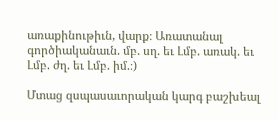առաքինութիւն, վարք։ Առատանալ գործիականաւն. մբ. սղ. եւ Լմբ. առակ. եւ Լմբ. ժղ. եւ Լմբ. իմ.։)

Մտաց զսպասաւորական կարգ բաշխեալ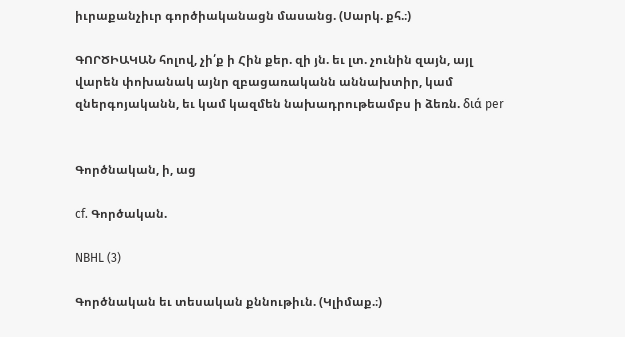իւրաքանչիւր գործիականացն մասանց. (Սարկ. քհ.։)

ԳՈՐԾԻԱԿԱՆ հոլով, չի՛ք ի Հին քեր. զի յն. եւ լտ. չունին զայն, այլ վարեն փոխանակ այնր զբացառականն աննախտիր, կամ զներգոյականն, եւ կամ կազմեն նախադրութեամբս ի ձեռն. διά per


Գործնական, ի, աց

cf. Գործական.

NBHL (3)

Գործնական եւ տեսական քննութիւն. (Կլիմաք.։)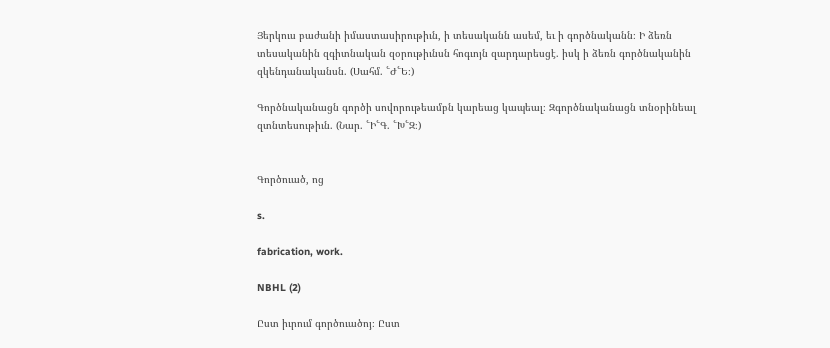Յերկուս բաժանի իմաստասիրութիւն, ի տեսականն ասեմ, եւ ի գործնականն։ Ի ձեռն տեսականին զգիտնական զօրութիւնսն հոգւոյն զարդարեսցէ. իսկ ի ձեռն գործնականին զկենդանականսն. (Սահմ. ՟Ժ՟Ե։)

Գործնականացն գործի սովորութեամբն կարեաց կապեալ։ Զգործնականացն տնօրինեալ զտնտեսութիւն. (Նար. ՟Ի՟Գ. ՟Խ՟Զ։)


Գործուած, ոց

s.

fabrication, work.

NBHL (2)

Ըստ իւրում գործուածոյ։ Ըստ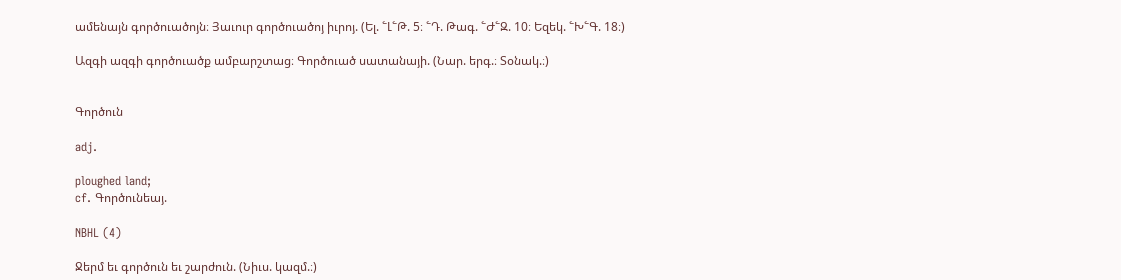ամենայն գործուածոյն։ Յաւուր գործուածոյ իւրոյ. (Ել. ՟Լ՟Թ. 5։ ՟Դ. Թագ. ՟Ժ՟Զ. 10։ Եզեկ. ՟Խ՟Գ. 18։)

Ազգի ազգի գործուածք ամբարշտաց։ Գործուած սատանայի. (Նար. երգ.։ Տօնակ.։)


Գործուն

adj.

ploughed land;
cf. Գործունեայ.

NBHL (4)

Ջերմ եւ գործուն եւ շարժուն. (Նիւս. կազմ.։)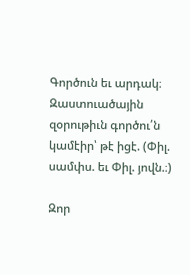Գործուն եւ արդակ։ Զաստուածային զօրութիւն գործու՛ն կամէիր՝ թէ իցէ. (Փիլ. սամփս. եւ Փիլ. յովն.։)

Զոր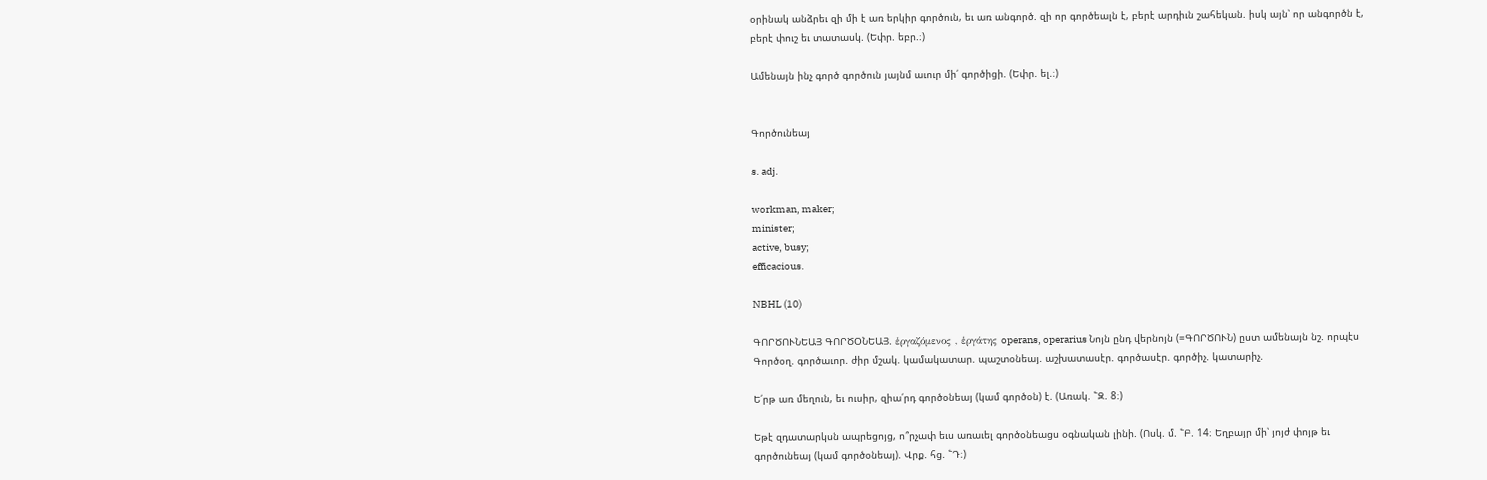օրինակ անձրեւ զի մի է առ երկիր գործուն, եւ առ անգործ. զի որ գործեալն է, բերէ արդիւն շահեկան. իսկ այն՝ որ անգործն է, բերէ փուշ եւ տատասկ. (Եփր. եբր.։)

Ամենայն ինչ գործ գործուն յայնմ աւուր մի՛ գործիցի. (Եփր. ել.։)


Գործունեայ

s. adj.

workman, maker;
minister;
active, busy;
efficacious.

NBHL (10)

ԳՈՐԾՈՒՆԵԱՅ ԳՈՐԾՕՆԵԱՅ. ἑργαζόμενος , ἑργάτης operans, operarius Նոյն ընդ վերնոյն (=ԳՈՐԾՈՒՆ) ըստ ամենայն նշ. որպէս Գործօղ. գործաւոր. ժիր մշակ. կամակատար. պաշտօնեայ. աշխատասէր. գործասէր. գործիչ. կատարիչ.

Ե՛րթ առ մեղուն, եւ ուսիր, զիա՛րդ գործօնեայ (կամ գործօն) է. (Առակ. ՟Զ. 8։)

Եթէ զդատարկսն ապրեցոյց, ո՞րչափ եւս առաւել գործօնեացս օգնական լինի. (Ոսկ. մ. ՟Բ. 14։ Եղբայր մի՝ յոյժ փոյթ եւ գործունեայ (կամ գործօնեայ). Վրք. հց. ՟Դ։)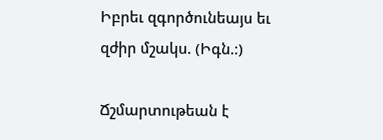Իբրեւ զգործունեայս եւ զժիր մշակս. (Իգն.։)

Ճշմարտութեան է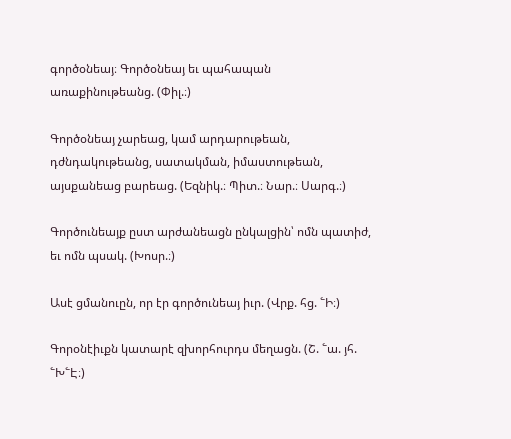գործօնեայ։ Գործօնեայ եւ պահապան առաքինութեանց. (Փիլ.։)

Գործօնեայ չարեաց, կամ արդարութեան, դժնդակութեանց, սատակման, իմաստութեան, այսքանեաց բարեաց. (Եզնիկ.։ Պիտ.։ Նար.։ Սարգ.։)

Գործունեայք ըստ արժանեացն ընկալցին՝ ոմն պատիժ, եւ ոմն պսակ. (Խոսր.։)

Ասէ ցմանուըն, որ էր գործունեայ իւր. (Վրք. հց. ՟Ի։)

Գորօնէիւքն կատարէ զխորհուրդս մեղացն. (Շ. ՟ա. յհ. ՟Խ՟Է։)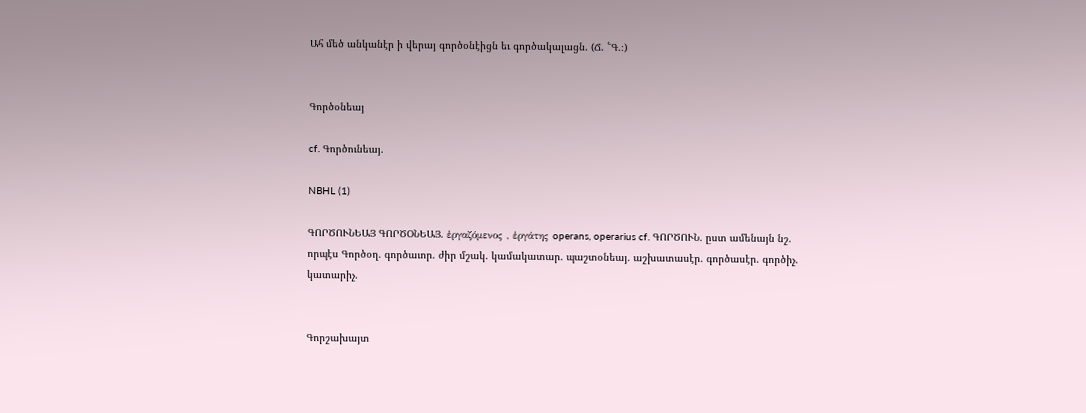Ահ մեծ անկանէր ի վերայ գործօնէիցն եւ գործակալացն. (Ճ. ՟Գ.։)


Գործօնեայ

cf. Գործունեայ.

NBHL (1)

ԳՈՐԾՈՒՆԵԱՅ ԳՈՐԾՕՆԵԱՅ. ἑργαζόμενος , ἑργάτης operans, operarius cf. ԳՈՐԾՈՒՆ. ըստ ամենայն նշ. որպէս Գործօղ. գործաւոր. ժիր մշակ. կամակատար. պաշտօնեայ. աշխատասէր. գործասէր. գործիչ. կատարիչ.


Գորշախայտ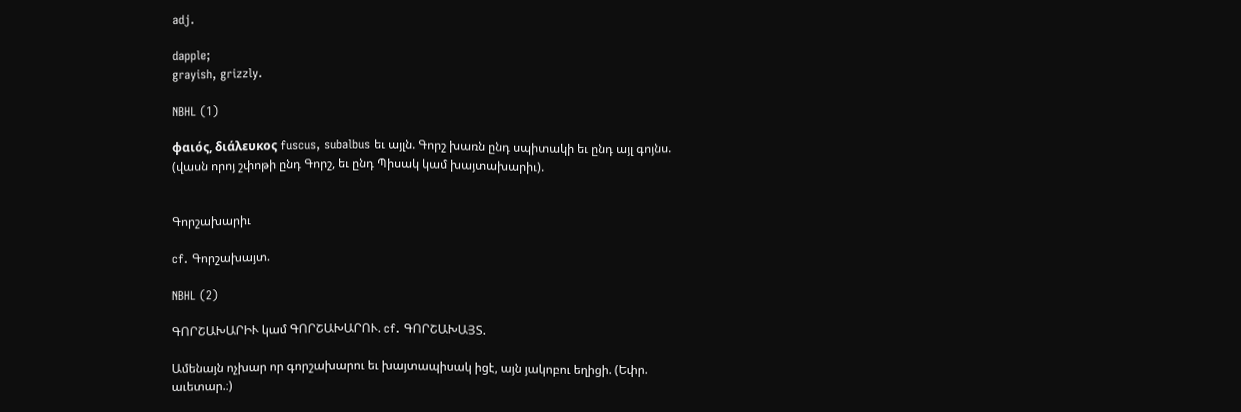adj.

dapple;
grayish, grizzly.

NBHL (1)

φαιός, διάλευκος fuscus, subalbus եւ այլն. Գորշ խառն ընդ սպիտակի եւ ընդ այլ գոյնս. (վասն որոյ շփոթի ընդ Գորշ, եւ ընդ Պիսակ կամ խայտախարիւ).


Գորշախարիւ

cf. Գորշախայտ.

NBHL (2)

ԳՈՐՇԱԽԱՐԻՒ կամ ԳՈՐՇԱԽԱՐՈՒ. cf. ԳՈՐՇԱԽԱՅՏ.

Ամենայն ոչխար որ գորշախարու եւ խայտապիսակ իցէ, այն յակոբու եղիցի. (Եփր. աւետար.։)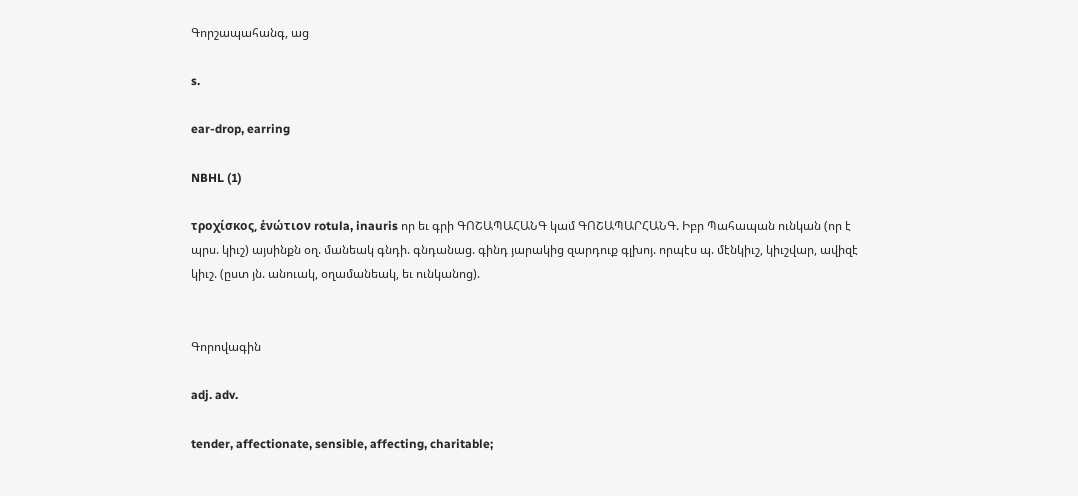Գորշապահանգ, աց

s.

ear-drop, earring

NBHL (1)

τροχίσκος, ἑνώτιον rotula, inauris որ եւ գրի ԳՈՇԱՊԱՀԱՆԳ կամ ԳՈՇԱՊԱՐՀԱՆԳ. Իբր Պահապան ունկան (որ է պրս. կիւշ) այսինքն օղ. մանեակ գնդի. գնդանաց. գինդ յարակից զարդուք գլխոյ. որպէս պ. մէնկիւշ, կիւշվար, ավիզէ կիւշ. (ըստ յն. անուակ, օղամանեակ, եւ ունկանոց).


Գորովագին

adj. adv.

tender, affectionate, sensible, affecting, charitable;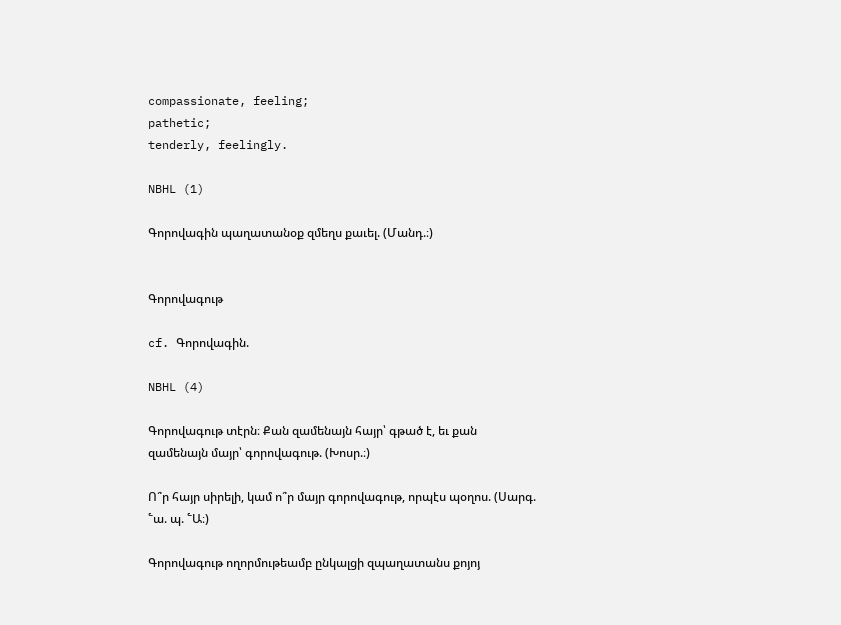compassionate, feeling;
pathetic;
tenderly, feelingly.

NBHL (1)

Գորովագին պաղատանօք զմեղս քաւել. (Մանդ.։)


Գորովագութ

cf. Գորովագին.

NBHL (4)

Գորովագութ տէրն։ Քան զամենայն հայր՝ գթած է, եւ քան զամենայն մայր՝ գորովագութ. (Խոսր.։)

Ո՞ր հայր սիրելի, կամ ո՞ր մայր գորովագութ, որպէս պօղոս. (Սարգ. ՟ա. պ. ՟Ա։)

Գորովագութ ողորմութեամբ ընկալցի զպաղատանս քոյոյ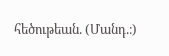հեծութեան. (Մանդ.։)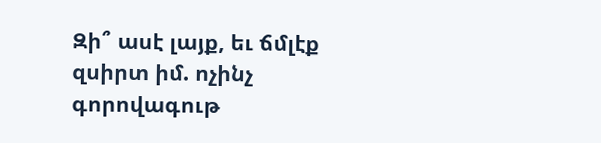Զի՞ ասէ լայք, եւ ճմլէք զսիրտ իմ. ոչինչ գորովագութ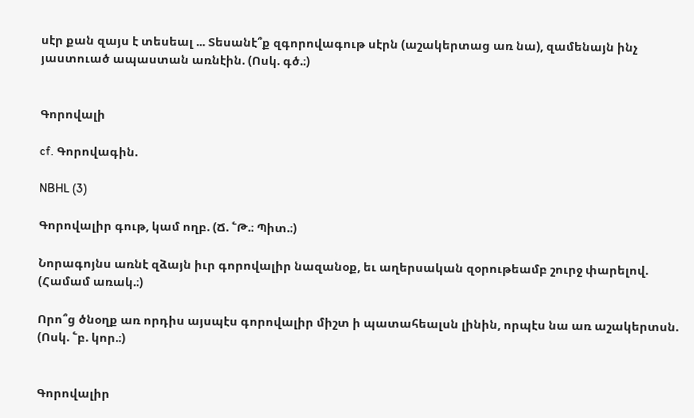սէր քան զայս է տեսեալ ... Տեսանէ՞ք զգորովագութ սէրն (աշակերտաց առ նա), զամենայն ինչ յաստուած ապաստան առնէին. (Ոսկ. գծ.։)


Գորովալի

cf. Գորովագին.

NBHL (3)

Գորովալիր գութ, կամ ողբ. (Ճ. ՟Թ.։ Պիտ.։)

Նորագոյնս առնէ զձայն իւր գորովալիր նազանօք, եւ աղերսական զօրութեամբ շուրջ փարելով. (Համամ առակ.։)

Որո՞ց ծնօղք առ որդիս այսպէս գորովալիր միշտ ի պատահեալսն լինին, որպէս նա առ աշակերտսն. (Ոսկ. ՟բ. կոր.։)


Գորովալիր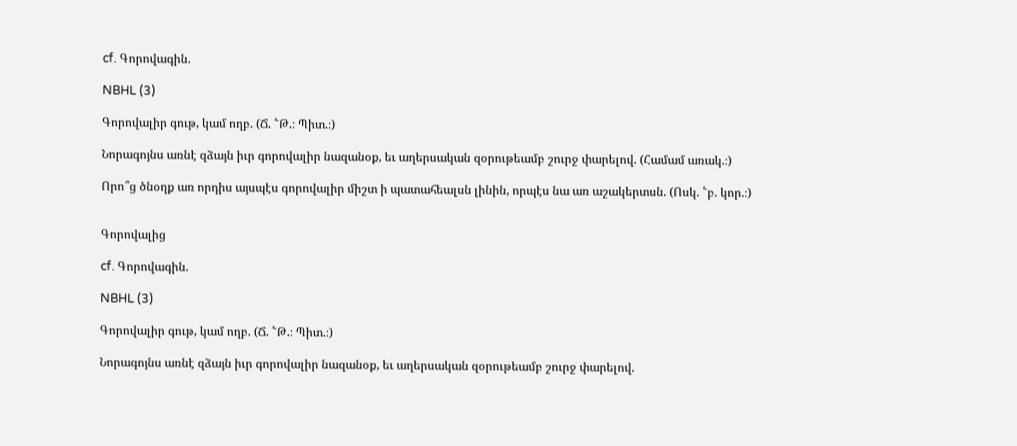cf. Գորովագին.

NBHL (3)

Գորովալիր գութ, կամ ողբ. (Ճ. ՟Թ.։ Պիտ.։)

Նորագոյնս առնէ զձայն իւր գորովալիր նազանօք, եւ աղերսական զօրութեամբ շուրջ փարելով. (Համամ առակ.։)

Որո՞ց ծնօղք առ որդիս այսպէս գորովալիր միշտ ի պատահեալսն լինին, որպէս նա առ աշակերտսն. (Ոսկ. ՟բ. կոր.։)


Գորովալից

cf. Գորովագին.

NBHL (3)

Գորովալիր գութ, կամ ողբ. (Ճ. ՟Թ.։ Պիտ.։)

Նորագոյնս առնէ զձայն իւր գորովալիր նազանօք, եւ աղերսական զօրութեամբ շուրջ փարելով.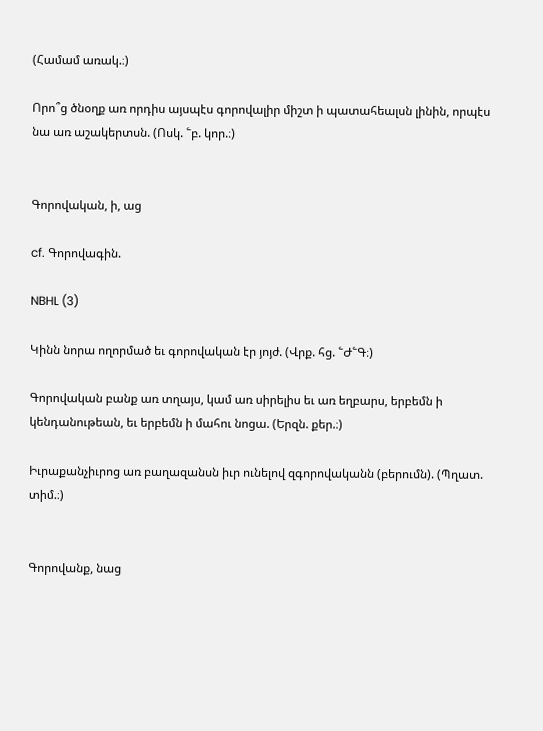(Համամ առակ.։)

Որո՞ց ծնօղք առ որդիս այսպէս գորովալիր միշտ ի պատահեալսն լինին, որպէս նա առ աշակերտսն. (Ոսկ. ՟բ. կոր.։)


Գորովական, ի, աց

cf. Գորովագին.

NBHL (3)

Կինն նորա ողորմած եւ գորովական էր յոյժ. (Վրք. հց. ՟Ժ՟Գ։)

Գորովական բանք առ տղայս, կամ առ սիրելիս եւ առ եղբարս, երբեմն ի կենդանութեան, եւ երբեմն ի մահու նոցա. (Երզն. քեր.։)

Իւրաքանչիւրոց առ բաղազանսն իւր ունելով զգորովականն (բերումն). (Պղատ. տիմ.։)


Գորովանք, նաց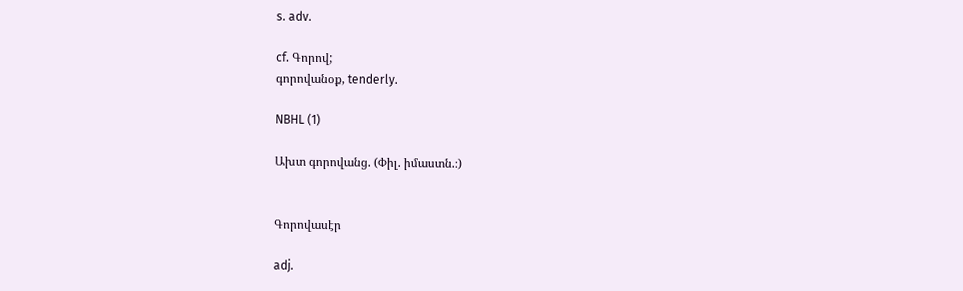s. adv.

cf. Գորով;
գորովանօք, tenderly.

NBHL (1)

Ախտ գորովանց. (Փիլ. իմաստն.։)


Գորովասէր

adj.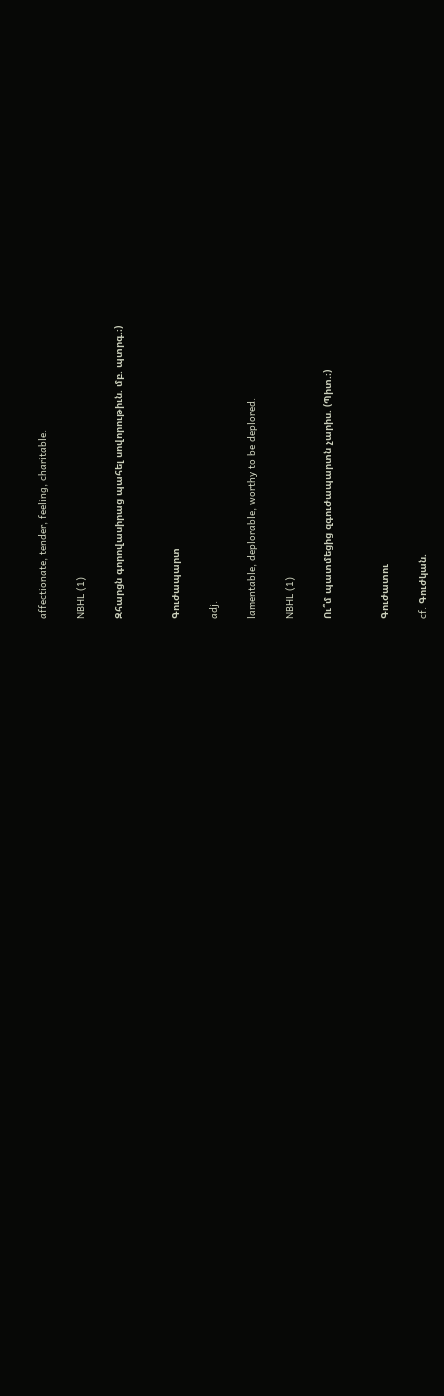affectionate, tender, feeling, charitable.

NBHL (1)

Զհարցն գորովասիրաց պահել սովորութիւն. մբ. պտրգ.։)


Գուժապարտ

adj.

lamentable, deplorable, worthy to be deplored.

NBHL (1)

Ու՞մ պատմեցից զգուժապարտն չարիս. (Պիտ.։)


Գուժատու

cf. Գուժկան.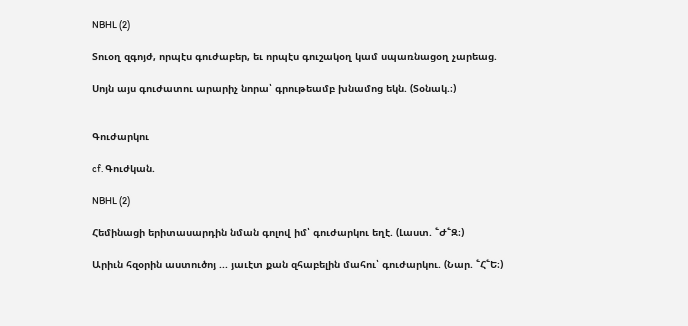NBHL (2)

Տուօղ զգոյժ, որպէս գուժաբեր, եւ որպէս գուշակօղ կամ սպառնացօղ չարեաց.

Սոյն այս գուժատու արարիչ նորա՝ գրութեամբ խնամոց եկն. (Տօնակ.։)


Գուժարկու

cf. Գուժկան.

NBHL (2)

Հեմինացի երիտասարդին նման գոլով իմ՝ գուժարկու եղէ. (Լաստ. ՟Ժ՟Զ։)

Արիւն հզօրին աստուծոյ ... յաւէտ քան զհաբելին մահու՝ գուժարկու. (Նար. ՟Հ՟Ե։)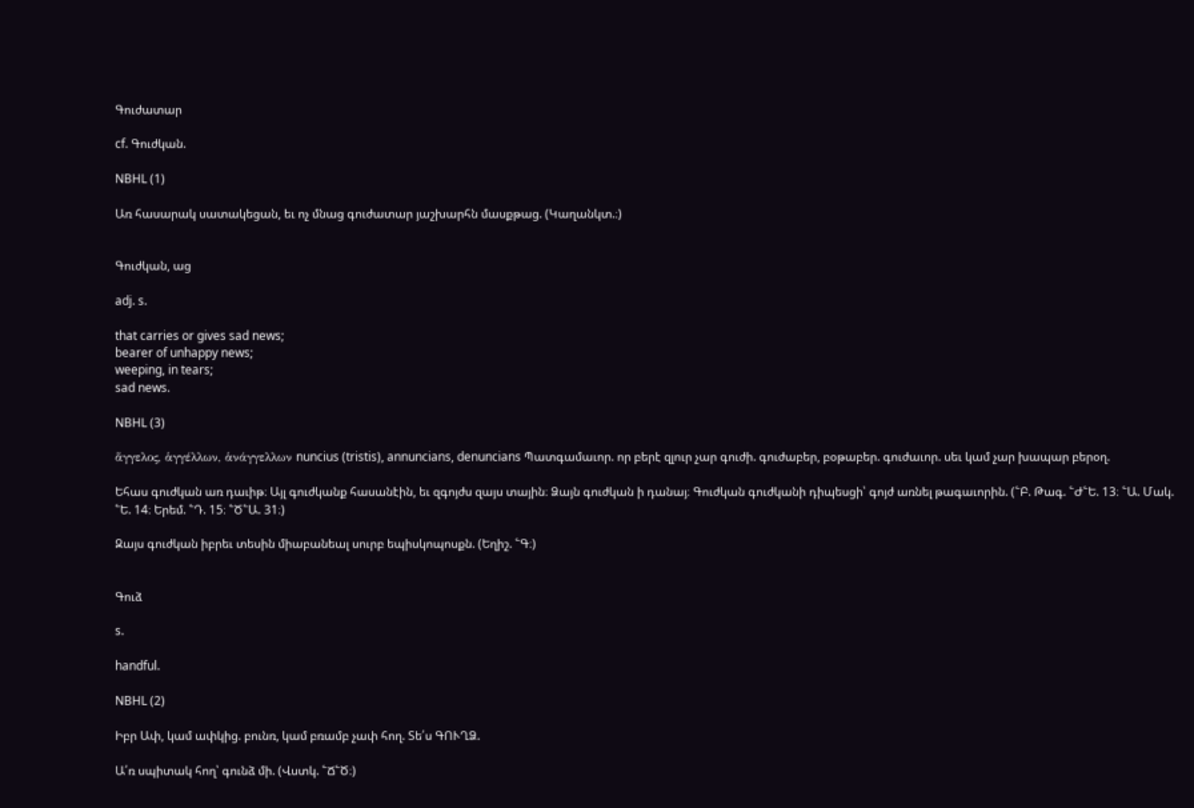Գուժատար

cf. Գուժկան.

NBHL (1)

Առ հասարակ սատակեցան, եւ ոչ մնաց գուժատար յաշխարհն մասքթաց. (Կաղանկտ.։)


Գուժկան, աց

adj. s.

that carries or gives sad news;
bearer of unhappy news;
weeping, in tears;
sad news.

NBHL (3)

ἅγγελος, ἁγγέλλων, ἁνάγγελλων nuncius (tristis), annuncians, denuncians Պատգամաւոր. որ բերէ զլուր չար գուժի. գուժաբեր, բօթաբեր. գուժաւոր. սեւ կամ չար խապար բերօղ.

Եհաս գուժկան առ դաւիթ։ Այլ գուժկանք հասանէին, եւ զգոյժս զայս տային։ Ձայն գուժկան ի դանայ։ Գուժկան գուժկանի դիպեսցի՝ գոյժ առնել թագաւորին. (՟Բ. Թագ. ՟Ժ՟Ե. 13։ ՟Ա. Մակ. ՟Ե. 14։ Երեմ. ՟Դ. 15։ ՟Ծ՟Ա. 31։)

Զայս գուժկան իբրեւ տեսին միաբանեալ սուրբ եպիսկոպոսքն. (Եղիշ. ՟Գ։)


Գուձ

s.

handful.

NBHL (2)

Իբր Ափ, կամ ափկից. բունռ, կամ բռամբ չափ հող. Տե՛ս ԳՈՒՂՁ.

Ա՛ռ սպիտակ հող՝ գունձ մի. (Վստկ. ՟Ճ՟Ծ։)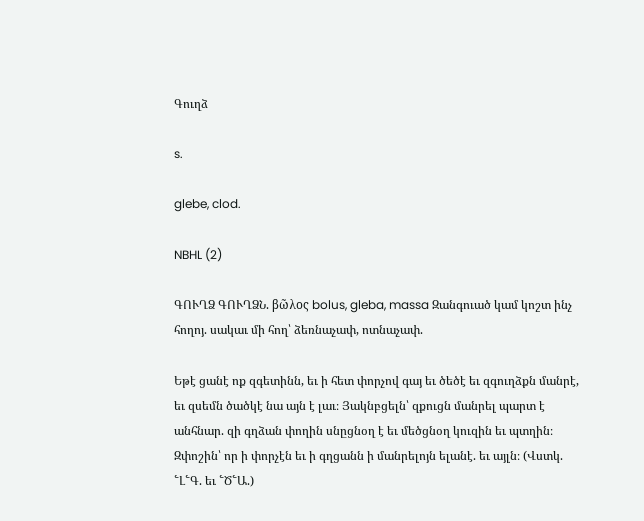Գուղձ

s.

glebe, clod.

NBHL (2)

ԳՈՒՂՁ ԳՈՒՂՁՆ. βῶλος bolus, gleba, massa Զանգուած կամ կոշտ ինչ հողոյ. սակաւ մի հող՝ ձեռնաչափ, ոտնաչափ.

Եթէ ցանէ ոք զգետինն, եւ ի հետ փորչով գայ եւ ծեծէ եւ զգուղձքն մանրէ, եւ զսեմն ծածկէ նա այն է լաւ։ Յակնբցելն՝ զքուցն մանրել պարտ է անհնար. զի գղձան փողին սնըցնօղ է եւ մեծցնօղ կուզին եւ պտղին։ Զփոշին՝ որ ի փորչէն եւ ի գղցանն ի մանրելոյն ելանէ. եւ այլն։ (Վստկ. ՟Լ՟Գ. եւ ՟Ծ՟Ա.)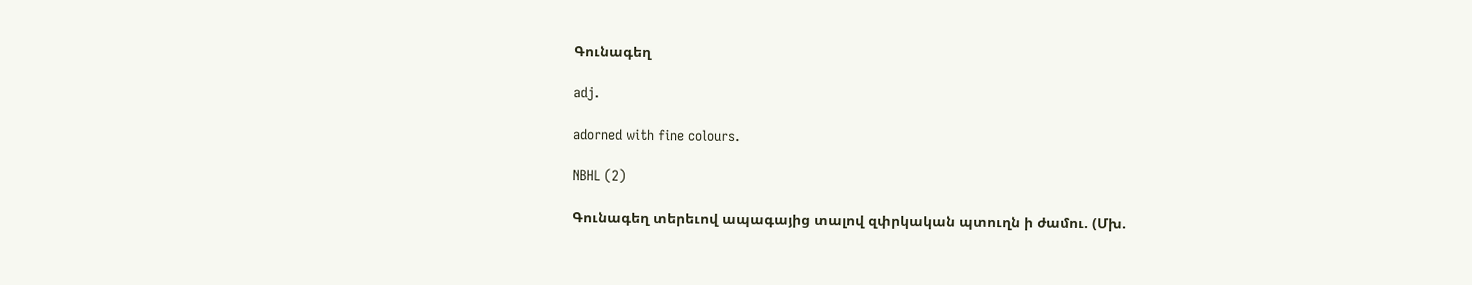Գունագեղ

adj.

adorned with fine colours.

NBHL (2)

Գունագեղ տերեւով ապագայից տալով զփրկական պտուղն ի ժամու. (Մխ.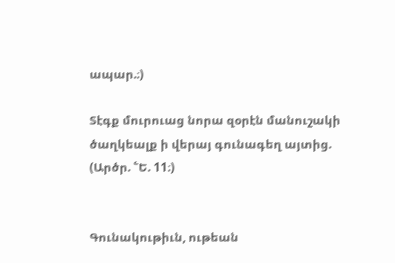ապար.։)

Տէգք մուրուաց նորա զօրէն մանուշակի ծաղկեալք ի վերայ գունագեղ այտից. (Արծր. ՟Ե. 11։)


Գունակութիւն, ութեան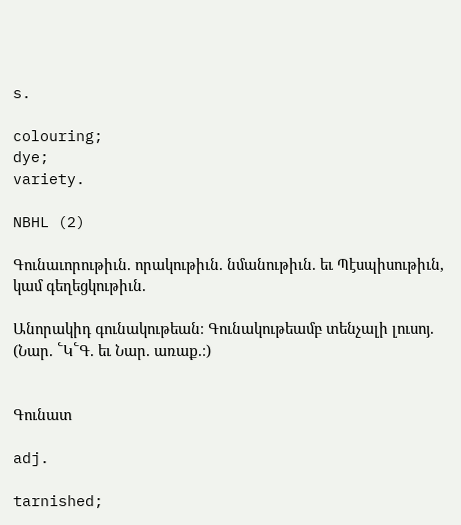s.

colouring;
dye;
variety.

NBHL (2)

Գունաւորութիւն. որակութիւն. նմանութիւն. եւ Պէսպիսութիւն, կամ գեղեցկութիւն.

Անորակիդ գունակութեան։ Գունակութեամբ տենչալի լուսոյ. (Նար. ՟Կ՟Գ. եւ Նար. առաք.։)


Գունատ

adj.

tarnished;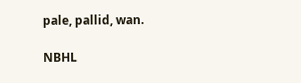pale, pallid, wan.

NBHL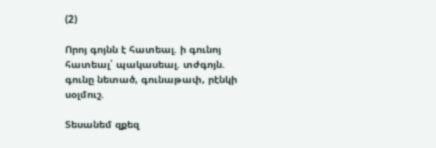(2)

Որոյ գոյնն է հատեալ. ի գունոյ հատեալ՝ պակասեալ. տժգոյն. գունը նետած, գունաթափ, րէնկի սօլմուշ.

Տեսանեմ զքեզ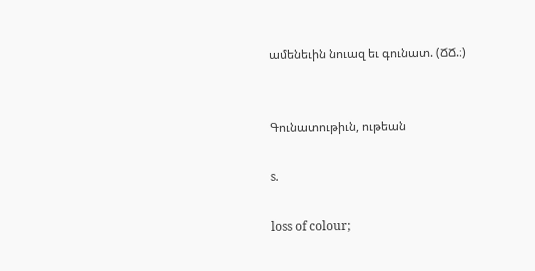ամենեւին նուազ եւ գունատ. (ՃՃ.։)


Գունատութիւն, ութեան

s.

loss of colour;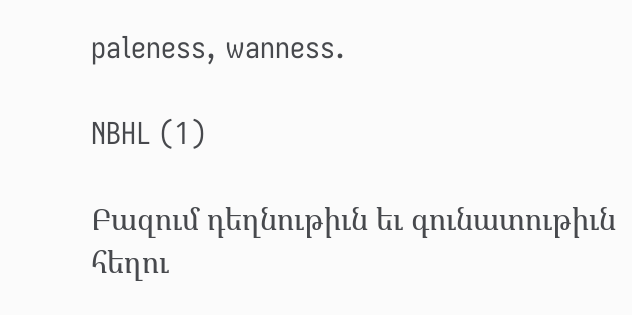paleness, wanness.

NBHL (1)

Բազում դեղնութիւն եւ գունատութիւն հեղու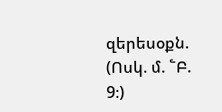զերեսօքն. (Ոսկ. մ. ՟Բ. 9։)